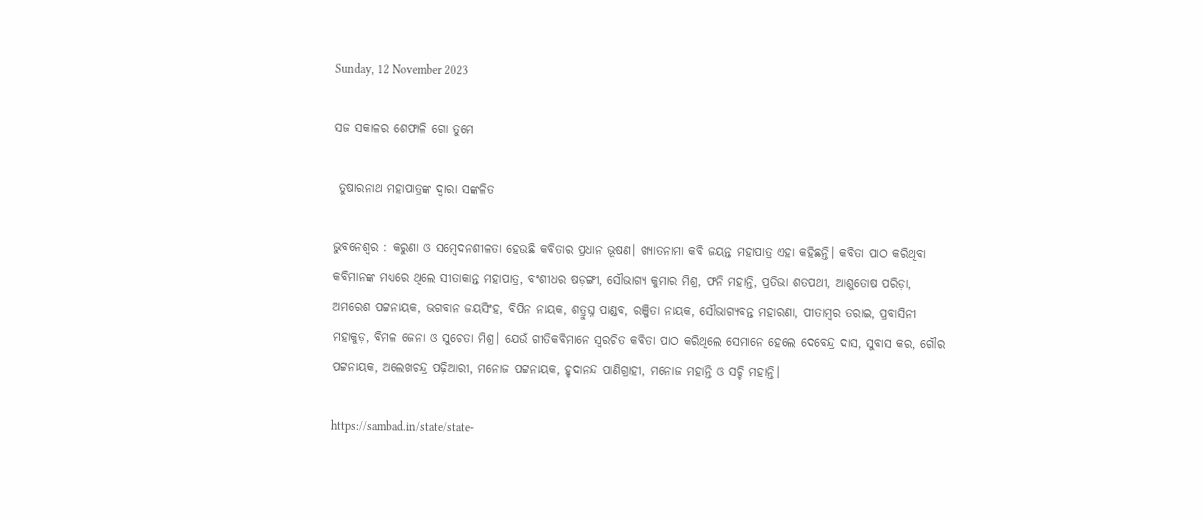Sunday, 12 November 2023

ସଜ ସକାଳର ଶେଫାଳି ଗୋ ତୁମେ

 ତୁଷାରନାଥ ମହାପାତ୍ରଙ୍କ ଦ୍ଵାରା ସଙ୍କଳିତ

ଭୁବନେଶ୍ୱର : କରୁଣା ଓ ସମ୍ବେଦନଶୀଳତା ହେଉଛି କବିତାର ପ୍ରଧାନ ଭୂଷଣ। ଖ୍ୟାତନାମା କବି ଜୟନ୍ତ ମହାପାତ୍ର ଏହା କହିଛନ୍ତି। କବିତା ପାଠ କରିଥିବା କବିମାନଙ୍କ ମଧ୍ୟରେ ଥିଲେ ସୀତାକାନ୍ତ ମହାପାତ୍ର, ବଂଶୀଧର ଷଡ଼ଙ୍ଗୀ, ସୌଭାଗ୍ୟ କୁମାର ମିଶ୍ର, ଫନି ମହାନ୍ତି, ପ୍ରତିଭା ଶତପଥୀ, ଆଶୁତୋଷ ପରିଡ଼ା, ଅମରେଶ ପଟ୍ଟନାୟକ, ଭଗବାନ ଜୟସିଂହ, ବିପିନ ନାୟକ, ଶତ୍ରୁଘ୍ନ ପାଣ୍ଡବ, ରଞ୍ଜିତା ନାୟକ, ସୌଭାଗ୍ୟବନ୍ତ ମହାରଣା, ପୀତାମ୍ବର ତରାଇ, ପ୍ରବାସିନୀ ମହାକୁଡ଼, ବିମଳ ଜେନା ଓ ସୁଚେତା ମିଶ୍ର। ଯେଉଁ ଗୀତିକବିମାନେ ସ୍ୱରଚିତ କବିତା ପାଠ କରିଥିଲେ ସେମାନେ ହେଲେ ଦେବେନ୍ଦ୍ର ଦାସ, ସୁବାସ କର, ଗୌର ପଟ୍ଟନାୟକ, ଅଲେଖଚନ୍ଦ୍ର ପଢ଼ିଆରୀ, ମନୋଜ ପଟ୍ଟନାୟକ, ହୃଦାନନ୍ଦ ପାଣିଗ୍ରାହୀ, ମନୋଜ ମହାନ୍ତି ଓ ସଚ୍ଚି ମହାନ୍ତି।

https://sambad.in/state/state-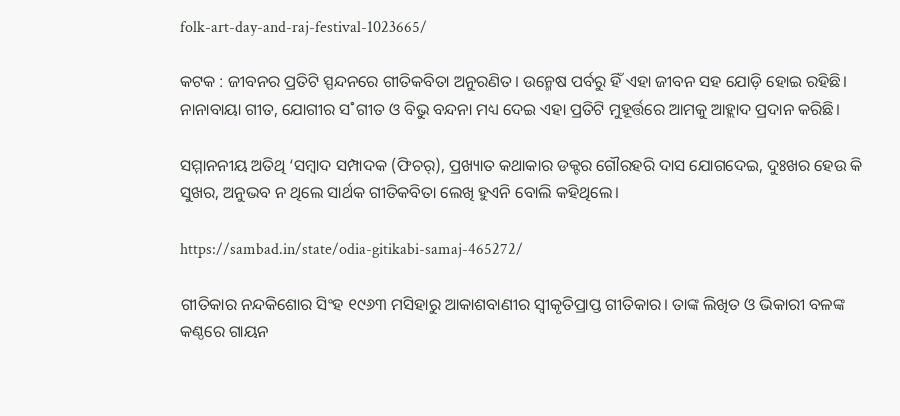folk-art-day-and-raj-festival-1023665/

କଟକ : ଜୀବନର ପ୍ରତିଟି ସ୍ପନ୍ଦନରେ ଗୀତିକବିତା ଅନୁରଣିତ। ଉନ୍ମେଷ ପର୍ବରୁ ହିଁ ଏହା ଜୀବନ ସହ ଯୋଡ଼ି ହୋଇ ରହିଛି। ନାନାବାୟା ଗୀତ, ଯୋଗୀର ସ˚ଗୀତ ଓ ବିଭୁ ବନ୍ଦନା ମଧ୍ୟ ଦେଇ ଏହା ପ୍ରତିଟି ମୁହୂର୍ତ୍ତରେ ଆମକୁ ଆହ୍ଲାଦ ପ୍ରଦାନ କରିଛି।

ସମ୍ମାନନୀୟ ଅତିଥି ‘ସମ୍ବାଦ ସମ୍ପାଦକ (ଫିଚର୍‌), ପ୍ରଖ୍ୟାତ କଥାକାର ଡକ୍ଟର ଗୌରହରି ଦାସ ଯୋଗଦେଇ, ଦୁଃଖର ହେଉ କି ସୁଖର, ଅନୁଭବ ନ ଥିଲେ ସାର୍ଥକ ଗୀତିକବିତା ଲେଖି ହୁଏନି ବୋଲି କହିଥିଲେ।

https://sambad.in/state/odia-gitikabi-samaj-465272/

ଗୀତିକାର ନନ୍ଦକିଶୋର ସିଂହ ୧୯୬୩ ମସିହାରୁ ଆକାଶବାଣୀର ସ୍ବୀକୃତିପ୍ରାପ୍ତ ଗୀତିକାର। ତାଙ୍କ ଲିଖିତ ଓ ଭିକାରୀ ବଳଙ୍କ କଣ୍ଠରେ ଗାୟନ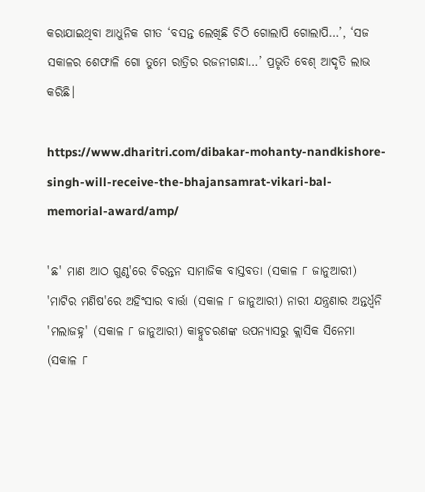କରାଯାଇଥିବା ଆଧୁନିକ ଗୀତ ‘ବସନ୍ତ ଲେଖିଛି ଚିଠି ଗୋଲାପି ଗୋଲାପି…’, ‘ସଜ ସକାଳର ଶେଫାଳି ଗୋ ତୁମେ ରାତ୍ରିର ରଜନୀଗନ୍ଧା…’ ପ୍ରଭୃତି ବେଶ୍‌ ଆଦୃତି ଲାଭ କରିଛି।

https://www.dharitri.com/dibakar-mohanty-nandkishore-singh-will-receive-the-bhajansamrat-vikari-bal-memorial-award/amp/

'ଛ' ମାଣ ଆଠ ଗୁଣ୍ଠ'ରେ ଚିରନ୍ତନ ସାମାଜିକ ବାସ୍ତବତା (ସକାଳ ୮ ଜାନୁଆରୀ) 'ମାଟିର ମଣିଷ'ରେ ଅହିଂସାର ବାର୍ତ୍ତା (ସକାଳ ୮ ଜାନୁଆରୀ) ନାରୀ ଯନ୍ତ୍ରଣାର ଅନ୍ତର୍ଧ୍ୱନି 'ମଲାଜହ୍ନ' (ସକାଳ ୮ ଜାନୁଆରୀ) କାହ୍ନୁଚରଣଙ୍କ ଉପନ୍ୟାସରୁ କ୍ଲାସିକ ସିନେମା (ସକାଳ ୮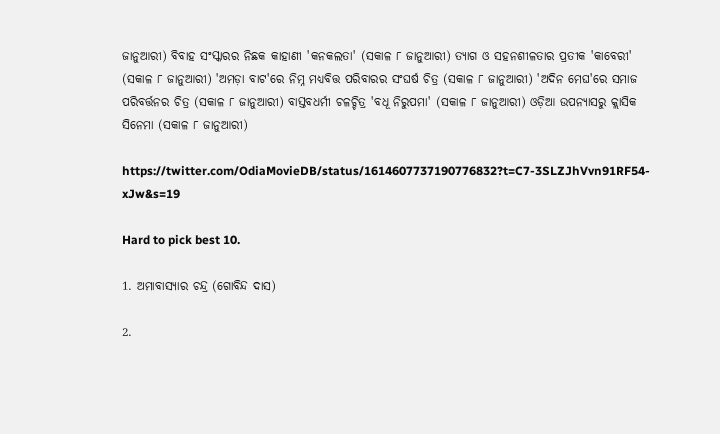ଜାନୁଆରୀ) ବିବାହ ସଂସ୍କାରର ନିଛକ କାହାଣୀ 'କନକଲତା' (ସକାଳ ୮ ଜାନୁଆରୀ) ତ୍ୟାଗ ଓ ସହନଶୀଳତାର ପ୍ରତୀକ 'କାବେରୀ' (ସକାଳ ୮ ଜାନୁଆରୀ) 'ଅମଡ଼ା ବାଟ'ରେ ନିମ୍ନ ମଧ୍ୟବିତ୍ତ ପରିବାରର ସଂଘର୍ଷ ଚିତ୍ର (ସକାଳ ୮ ଜାନୁଆରୀ) 'ଅଦିନ ମେଘ'ରେ ସମାଜ ପରିବର୍ତ୍ତନର ଚିତ୍ର (ସକାଳ ୮ ଜାନୁଆରୀ) ବାସ୍ତବଧର୍ମୀ ଚଳଚ୍ଚିତ୍ର 'ବଧୂ ନିରୁପମା' (ସକାଳ ୮ ଜାନୁଆରୀ) ଓଡ଼ିଆ ଉପନ୍ୟାସରୁ କ୍ଲାସିକ ସିନେମା (ସକାଳ ୮ ଜାନୁଆରୀ)

https://twitter.com/OdiaMovieDB/status/1614607737190776832?t=C7-3SLZJhVvn91RF54-xJw&s=19

Hard to pick best 10.

1. ଅମାବାସ୍ୟାର ଚନ୍ଦ୍ର (ଗୋବିନ୍ଦ ଦାସ)

2.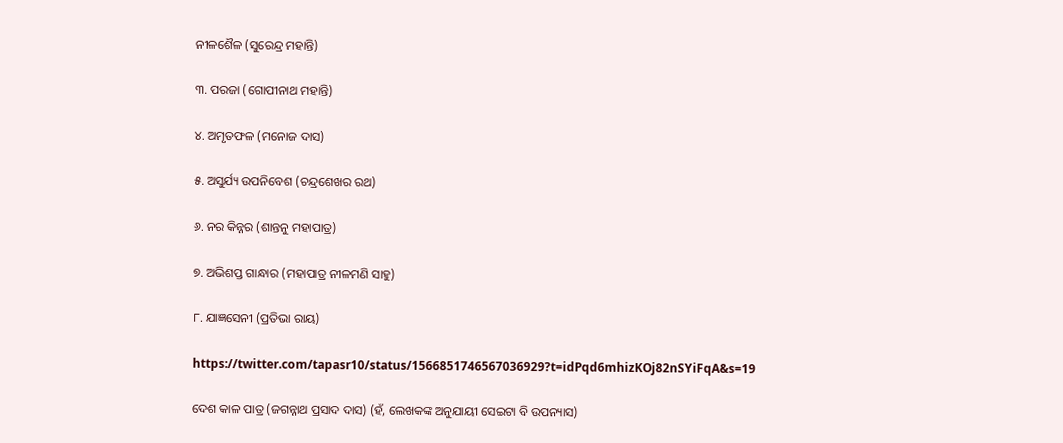ନୀଳଶୈଳ (ସୁରେନ୍ଦ୍ର ମହାନ୍ତି)

୩. ପରଜା (ଗୋପୀନାଥ ମହାନ୍ତି)

୪. ଅମୃତଫଳ (ମନୋଜ ଦାସ)

୫. ଅସୁର୍ଯ୍ୟ ଉପନିବେଶ (ଚନ୍ଦ୍ରଶେଖର ରଥ)

୬. ନର କିନ୍ନର (ଶାନ୍ତନୁ ମହାପାତ୍ର)

୭. ଅଭିଶପ୍ତ ଗାନ୍ଧାର (ମହାପାତ୍ର ନୀଳମଣି ସାହୁ)

୮. ଯାଜ୍ଞସେନୀ (ପ୍ରତିଭା ରାୟ)

https://twitter.com/tapasr10/status/1566851746567036929?t=idPqd6mhizKOj82nSYiFqA&s=19

ଦେଶ କାଳ ପାତ୍ର (ଜଗନ୍ନାଥ ପ୍ରସାଦ ଦାସ) (ହଁ, ଲେଖକଙ୍କ ଅନୁଯାୟୀ ସେଇଟା ବି ଉପନ୍ୟାସ)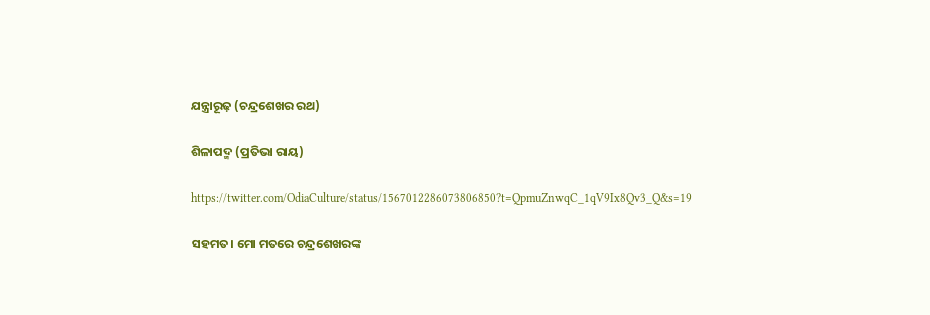ଯନ୍ତ୍ରାରୂଢ଼ (ଚନ୍ଦ୍ରଶେଖର ରଥ)

ଶିଳାପଦ୍ମ (ପ୍ରତିଭା ରାୟ)

https://twitter.com/OdiaCulture/status/1567012286073806850?t=QpmuZnwqC_1qV9Ix8Qv3_Q&s=19

ସହମତ। ମୋ ମତରେ ଚନ୍ଦ୍ରଶେଖରଙ୍କ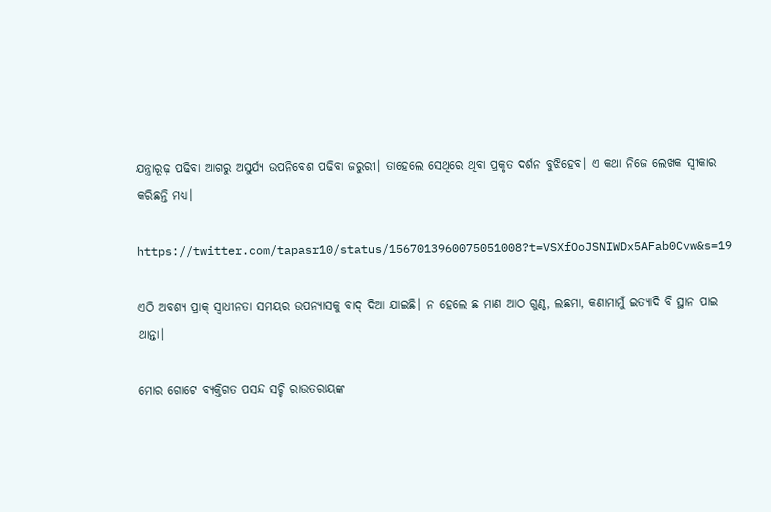ଯନ୍ତ୍ରାରୂଢ଼ ପଢିବା ଆଗରୁ ଅସୁର୍ଯ୍ୟ ଉପନିବେଶ ପଢିବା ଜରୁରୀ। ତାହେଲେ ସେଥିରେ ଥିବା ପ୍ରକୃତ ଦର୍ଶନ ବୁଝିହେବ। ଏ କଥା ନିଜେ ଲେଖକ ସ୍ୱୀକାର କରିଛନ୍ତି ମଧ୍ୟ।

https://twitter.com/tapasr10/status/1567013960075051008?t=VSXfOoJSNIWDx5AFab0Cvw&s=19

ଏଠି ଅବଶ୍ୟ ପ୍ରାକ୍ ସ୍ୱାଧୀନତା ସମୟର ଉପନ୍ୟାସକୁ ବାଦ୍ ଦିଆ ଯାଇଛି। ନ ହେଲେ ଛ ମାଣ ଆଠ ଗୁଣ୍ଠ, ଲଛମା, କଣାମାମୁଁ ଇତ୍ୟାଦି ବି ସ୍ଥାନ ପାଇ ଥାନ୍ତା।

ମୋର ଗୋଟେ ବ୍ୟକ୍ତିଗତ ପସନ୍ଦ ସଚ୍ଚି ରାଉତରାୟଙ୍କ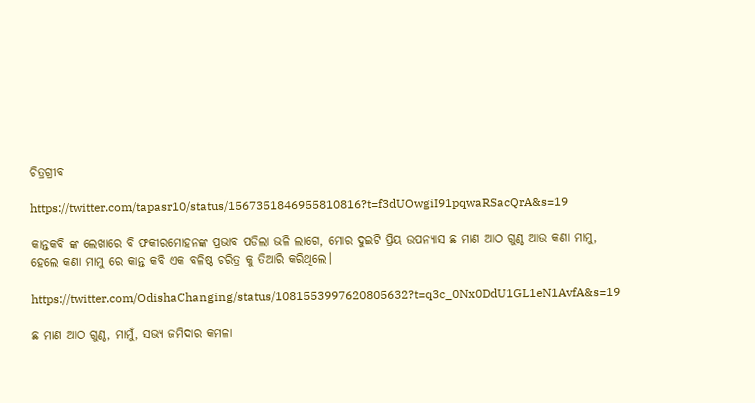ଚିତ୍ରଗ୍ରୀବ

https://twitter.com/tapasr10/status/1567351846955810816?t=f3dUOwgiI91pqwaRSacQrA&s=19

କାନ୍ତକବି ଙ୍କ ଲେଖାରେ ବି ଫକୀରମୋହନଙ୍କ ପ୍ରଭାବ ପଡିଲା ଭଳି ଲାଗେ, ମୋର ଦୁଇଟି ପ୍ରିୟ ଉପନ୍ୟାସ ଛ ମାଣ ଆଠ ଗୁଣ୍ଠ ଆଉ କଣା ମାମୁ, ହେଲେ କଣା ମାମୁ ରେ କାନ୍ତ କବି ଏକ ବଳିଷ୍ଠ ଚରିତ୍ର କୁ ତିଆରି କରିଥିଲେ।

https://twitter.com/OdishaChanging/status/1081553997620805632?t=q3c_0Nx0DdU1GL1eN1AvfA&s=19

ଛ ମାଣ ଆଠ ଗୁଣ୍ଠ, ମାମୁଁ, ସଭ୍ଯ ଜମିଦାର କମଳା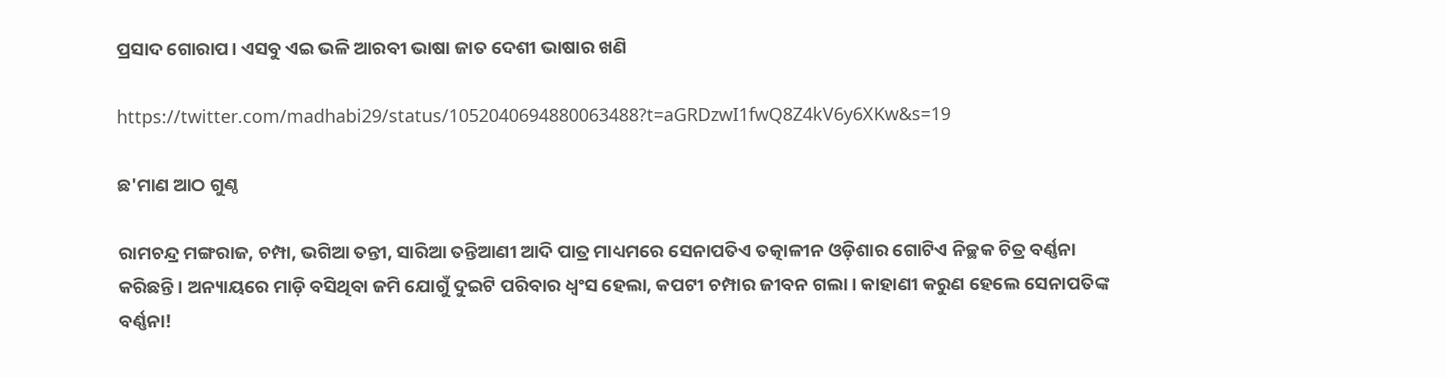ପ୍ରସାଦ ଗୋରାପ। ଏସବୁ ଏଇ ଭଳି ଆରବୀ ଭାଷା ଜାତ ଦେଶୀ ଭାଷାର ଖଣି

https://twitter.com/madhabi29/status/1052040694880063488?t=aGRDzwI1fwQ8Z4kV6y6XKw&s=19

ଛ'ମାଣ ଆଠ ଗୁଣ୍ଠ

ରାମଚନ୍ଦ୍ର ମଙ୍ଗରାଜ, ଚମ୍ପା, ଭଗିଆ ତନ୍ତୀ, ସାରିଆ ତନ୍ତିଆଣୀ ଆଦି ପାତ୍ର ମାଧ୍ୟମରେ ସେନାପତିଏ ତତ୍କାଳୀନ ଓଡ଼ିଶାର ଗୋଟିଏ ନିଚ୍ଛକ ଚିତ୍ର ବର୍ଣ୍ଣନା କରିଛନ୍ତି। ଅନ୍ୟାୟରେ ମାଡ଼ି ବସିଥିବା ଜମି ଯୋଗୁଁ ଦୁଇଟି ପରିବାର ଧ୍ୱଂସ ହେଲା, କପଟୀ ଚମ୍ପାର ଜୀବନ ଗଲା। କାହାଣୀ କରୁଣ ହେଲେ ସେନାପତିଙ୍କ ବର୍ଣ୍ଣନା!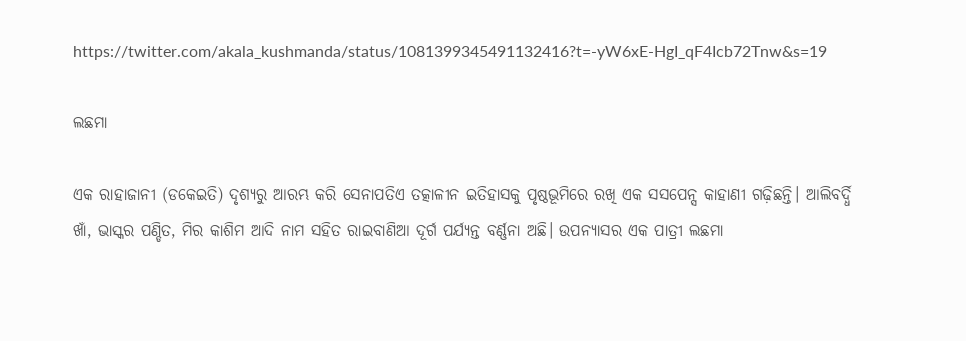https://twitter.com/akala_kushmanda/status/1081399345491132416?t=-yW6xE-HgI_qF4Icb72Tnw&s=19

ଲଛମା

ଏକ ରାହାଜାନୀ (ଡକେଇତି) ଦୃଶ୍ୟରୁ ଆରମ୍ଭ କରି ସେନାପତିଏ ତତ୍କାଳୀନ ଇତିହାସକୁ ପୃଷ୍ଠଭୂମିରେ ରଖି ଏକ ସସପେନ୍ସ କାହାଣୀ ଗଢ଼ିଛନ୍ତି। ଆଲିବର୍ଦ୍ଧି ଖାଁ, ଭାସ୍କର ପଣ୍ଡିତ, ମିର କାଶିମ ଆଦି ନାମ ସହିତ ରାଇବାଣିଆ ଦୂର୍ଗ ପର୍ଯ୍ୟନ୍ତ ବର୍ଣ୍ଣନା ଅଛି। ଉପନ୍ୟାସର ଏକ ପାତ୍ରୀ ଲଛମା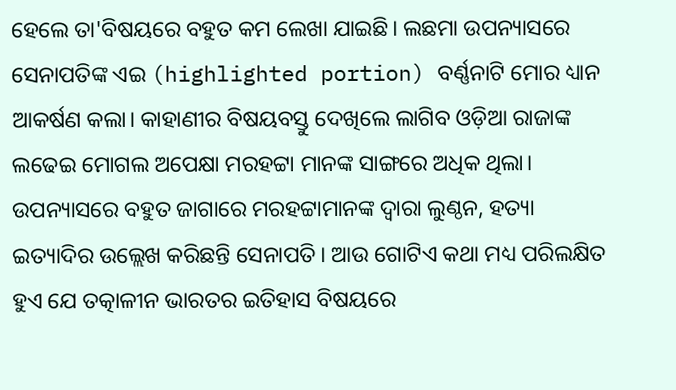ହେଲେ ତା'ବିଷୟରେ ବହୁତ କମ ଲେଖା ଯାଇଛି। ଲଛମା ଉପନ୍ୟାସରେ ସେନାପତିଙ୍କ ଏଇ (highlighted portion) ବର୍ଣ୍ଣନାଟି ମୋର ଧ୍ୟାନ ଆକର୍ଷଣ କଲା। କାହାଣୀର ବିଷୟବସ୍ତୁ ଦେଖିଲେ ଲାଗିବ ଓଡ଼ିଆ ରାଜାଙ୍କ ଲଢେଇ ମୋଗଲ ଅପେକ୍ଷା ମରହଟ୍ଟା ମାନଙ୍କ ସାଙ୍ଗରେ ଅଧିକ ଥିଲା। ଉପନ୍ୟାସରେ ବହୁତ ଜାଗାରେ ମରହଟ୍ଟାମାନଙ୍କ ଦ୍ଵାରା ଲୁଣ୍ଠନ, ହତ୍ୟା ଇତ୍ୟାଦିର ଉଲ୍ଲେଖ କରିଛନ୍ତି ସେନାପତି। ଆଉ ଗୋଟିଏ କଥା ମଧ୍ୟ ପରିଲକ୍ଷିତ ହୁଏ ଯେ ତତ୍କାଳୀନ ଭାରତର ଇତିହାସ ବିଷୟରେ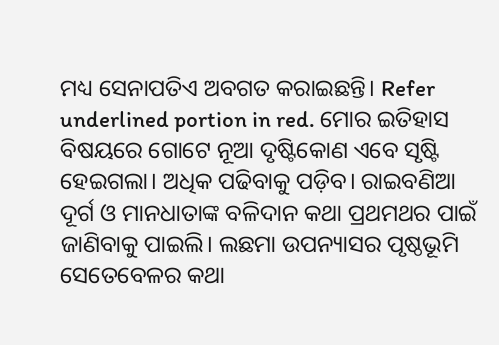ମଧ୍ୟ ସେନାପତିଏ ଅବଗତ କରାଇଛନ୍ତି। Refer underlined portion in red. ମୋର ଇତିହାସ ବିଷୟରେ ଗୋଟେ ନୂଆ ଦୃଷ୍ଟିକୋଣ ଏବେ ସୃଷ୍ଟି ହେଇଗଲା। ଅଧିକ ପଢିବାକୁ ପଡ଼ିବ। ରାଇବଣିଆ ଦୂର୍ଗ ଓ ମାନଧାତାଙ୍କ ବଳିଦାନ କଥା ପ୍ରଥମଥର ପାଇଁ ଜାଣିବାକୁ ପାଇଲି। ଲଛମା ଉପନ୍ୟାସର ପୃଷ୍ଠଭୂମି ସେତେବେଳର କଥା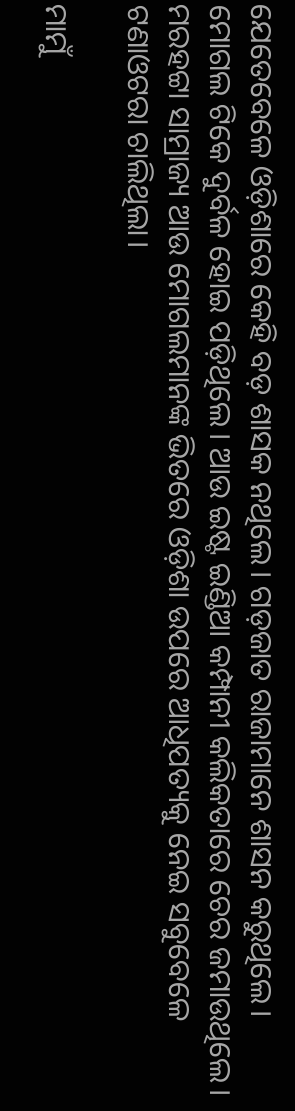ଯେତେବେଳେ ଓଡ଼ିଶାରେ କେହି ବଡ଼ ଶାସକ ନଥିଲେ। ଗଡ଼ଜାତ ରାଜାମାନେ ଶାସନ କରୁଥିଲେ। ମୋଗଲ ଟିକେ ଦୁର୍ବଳ ହୋଇ ପଡ଼ିଥିଲେ। ଆଉ ଇଷ୍ଟ ଇଣ୍ଡିଆ କମ୍ପାନୀ କଲିକତାରେ ଚେର ଜମାଉଥିଲେ। ମରହଟ୍ଟା ସାମ୍ରାଜ୍ୟ ଆଉ ମୋଗଲମାନଙ୍କ ଭିତରେ ଓଡ଼ିଶା ଉପରେ ଆଧିପତ୍ୟକୁ ନେଇ ସବୁବେଳେ ଟଣାଓଟରା ଚାଲିଥିଲା।

ମାମୁଁ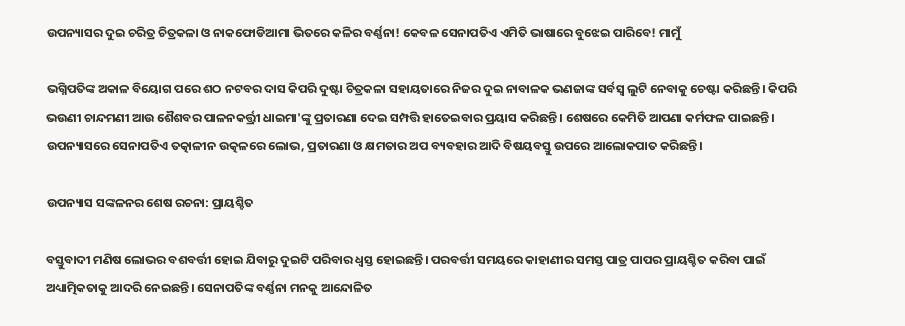ଉପନ୍ୟାସର ଦୁଇ ଚରିତ୍ର ଚିତ୍ରକଳା ଓ ନାକଫୋଡିଆମା ଭିତରେ କଳିର ବର୍ଣ୍ଣନା! କେବଳ ସେନାପତିଏ ଏମିତି ଭାଷାରେ ବୁଝେଇ ପାରିବେ! ମାମୁଁ

ଭଗ୍ନିପତିଙ୍କ ଅକାଳ ବିୟୋଗ ପରେ ଶଠ ନଟବର ଦାସ କିପରି ଦୁଷ୍ଟା ଚିତ୍ରକଳା ସହାୟତାରେ ନିଜର ଦୁଇ ନାବାଳକ ଭଣଜାଙ୍କ ସର୍ବସ୍ୱ ଲୁଟି ନେବାକୁ ଚେଷ୍ଟା କରିଛନ୍ତି। କିପରି ଭଉଣୀ ଚାନ୍ଦମଣୀ ଆଉ ଶୈଶବର ପାଳନକର୍ତ୍ତ୍ରୀ ଧାଇମା'ଙ୍କୁ ପ୍ରତାରଣା ଦେଇ ସମ୍ପତ୍ତି ହାତେଇବାର ପ୍ରୟାସ କରିଛନ୍ତି। ଶେଷରେ କେମିତି ଆପଣା କର୍ମଫଳ ପାଇଛନ୍ତି। ଉପନ୍ୟାସରେ ସେନାପତିଏ ତତ୍କାଳୀନ ଉତ୍କଳରେ ଲୋଭ, ପ୍ରତାରଣା ଓ କ୍ଷମତାର ଅପ ବ୍ୟବହାର ଆଦି ବିଷୟବସ୍ତୁ ଉପରେ ଆଲୋକପାତ କରିଛନ୍ତି।

ଉପନ୍ୟାସ ସଙ୍କଳନର ଶେଷ ରଚନା: ପ୍ରାୟଶ୍ଚିତ

ବସ୍ତୁବାଦୀ ମଣିଷ ଲୋଭର ବଶବର୍ତ୍ତୀ ହୋଇ ଯିବାରୁ ଦୁଇଟି ପରିବାର ଧ୍ୱସ୍ତ ହୋଇଛନ୍ତି। ପରବର୍ତ୍ତୀ ସମୟରେ କାହାଣୀର ସମସ୍ତ ପାତ୍ର ପାପର ପ୍ରାୟଶ୍ଚିତ କରିବା ପାଇଁ ଅଧ୍ୟାତ୍ମିକତାକୁ ଆଦରି ନେଇଛନ୍ତି। ସେନାପତିଙ୍କ ବର୍ଣ୍ଣନା ମନକୁ ଆନ୍ଦୋଳିତ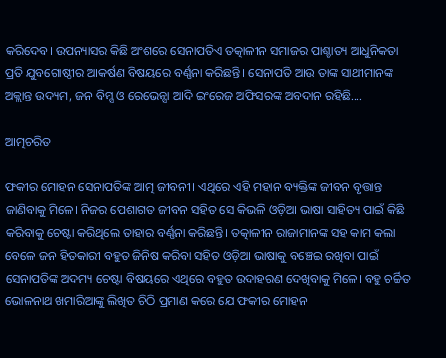କରିଦେବ। ଉପନ୍ୟାସର କିଛି ଅଂଶରେ ସେନାପତିଏ ତତ୍କାଳୀନ ସମାଜର ପାଶ୍ଚାତ୍ୟ ଆଧୁନିକତା ପ୍ରତି ଯୁବଗୋଷ୍ଠୀର ଆକର୍ଷଣ ବିଷୟରେ ବର୍ଣ୍ଣନା କରିଛନ୍ତି। ସେନାପତି ଆଉ ତାଙ୍କ ସାଥୀମାନଙ୍କ ଅକ୍ଲାନ୍ତ ଉଦ୍ୟମ, ଜନ ବିମ୍ସ ଓ ରେଭେନ୍ସା ଆଦି ଇଂରେଜ ଅଫିସରଙ୍କ ଅବଦାନ ରହିଛି....

ଆତ୍ମଚରିତ

ଫକୀର ମୋହନ ସେନାପତିଙ୍କ ଆତ୍ମ ଜୀବନୀ। ଏଥିରେ ଏହି ମହାନ ବ୍ୟକ୍ତିଙ୍କ ଜୀବନ ବୃତ୍ତାନ୍ତ ଜାଣିବାକୁ ମିଳେ। ନିଜର ପେଶାଗତ ଜୀବନ ସହିତ ସେ କିଭଳି ଓଡ଼ିଆ ଭାଷା ସାହିତ୍ୟ ପାଇଁ କିଛି କରିବାକୁ ଚେଷ୍ଟା କରିଥିଲେ ତାହାର ବର୍ଣ୍ଣନା କରିଛନ୍ତି। ତତ୍କାଳୀନ ରାଜାମାନଙ୍କ ସହ କାମ କଲା ବେଳେ ଜନ ହିତକାରୀ ବହୁତ ଜିନିଷ କରିବା ସହିତ ଓଡ଼ିଆ ଭାଷାକୁ ବଞ୍ଚେଇ ରଖିବା ପାଇଁ ସେନାପତିଙ୍କ ଅଦମ୍ୟ ଚେଷ୍ଟା ବିଷୟରେ ଏଥିରେ ବହୁତ ଉଦାହରଣ ଦେଖିବାକୁ ମିଳେ। ବହୁ ଚର୍ଚ୍ଚିତ ଭୋଳନାଥ ଖମାରିଆଙ୍କୁ ଲିଖିତ ଚିଠି ପ୍ରମାଣ କରେ ଯେ ଫକୀର ମୋହନ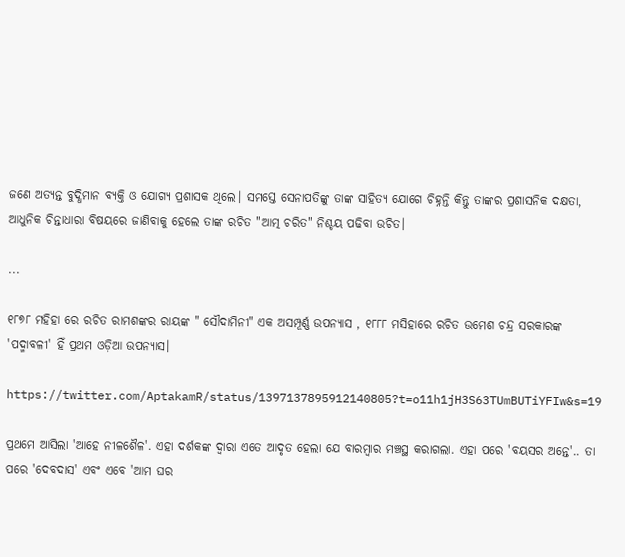ଜଣେ ଅତ୍ୟନ୍ତ ବୁଦ୍ଧିମାନ ବ୍ୟକ୍ତି ଓ ଯୋଗ୍ୟ ପ୍ରଶାସକ ଥିଲେ। ସମସ୍ତେ ସେନାପତିଙ୍କୁ ତାଙ୍କ ସାହିତ୍ୟ ଯୋଗେ ଚିହ୍ନନ୍ତି କିନ୍ତୁ ତାଙ୍କର ପ୍ରଶାସନିକ ଦକ୍ଷତା, ଆଧୁନିକ ଚିନ୍ତାଧାରା ବିଷୟରେ ଜାଣିବାକୁ ହେଲେ ତାଙ୍କ ରଚିତ "ଆତ୍ମ ଚରିତ" ନିଶ୍ଚୟ ପଢିବା ଉଚିତ।

...

୧୮୭୮ ମହିହା ରେ ରଚିତ ରାମଶଙ୍କର ରାୟଙ୍କ " ସୌଦାମିନୀ" ଏକ ଅସମ୍ପୂର୍ଣ୍ଣ ଉପନ୍ୟାସ , ୧୮୮୮ ମସିହାରେ ରଚିତ ଉମେଶ ଚନ୍ଦ୍ର ସରକାରଙ୍କ 'ପଦ୍ମାବଳୀ' ହିଁ ପ୍ରଥମ ଓଡ଼ିଆ ଉପନ୍ୟାସ।

https://twitter.com/AptakamR/status/1397137895912140805?t=o11h1jH3S63TUmBUTiYFIw&s=19

ପ୍ରଥମେ ଆସିଲା 'ଆହେ ନୀଳଶୈଳ'. ଏହା ଦର୍ଶକଙ୍କ ଦ୍ୱାରା ଏତେ ଆଦୃତ ହେଲା ଯେ ବାରମ୍ବାର ମଞ୍ଚସ୍ଥ କରାଗଲା. ଏହା ପରେ 'ବୟସର ଅନ୍ତେ'.. ତା ପରେ 'ଦେବଦାସ' ଏବଂ ଏବେ 'ଆମ ଘର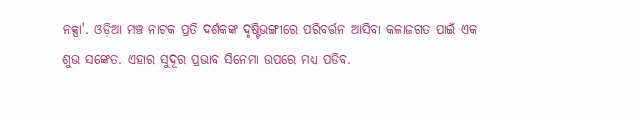ନକ୍ସା'. ଓଡ଼ିଆ ମଞ୍ଚ ନାଟକ ପ୍ରତି ଦର୍ଶକଙ୍କ ଦୃଷ୍ଟିଭଙ୍ଗୀରେ ପରିବର୍ତ୍ତନ ଆସିବା କଳାଜଗତ ପାଇଁ ଏକ ଶୁଭ ସଙ୍କେତ. ଏହାର ସୁଦୂର ପ୍ରଭାବ ସିନେମା ଉପରେ ମଧ୍ୟ ପଡିବ.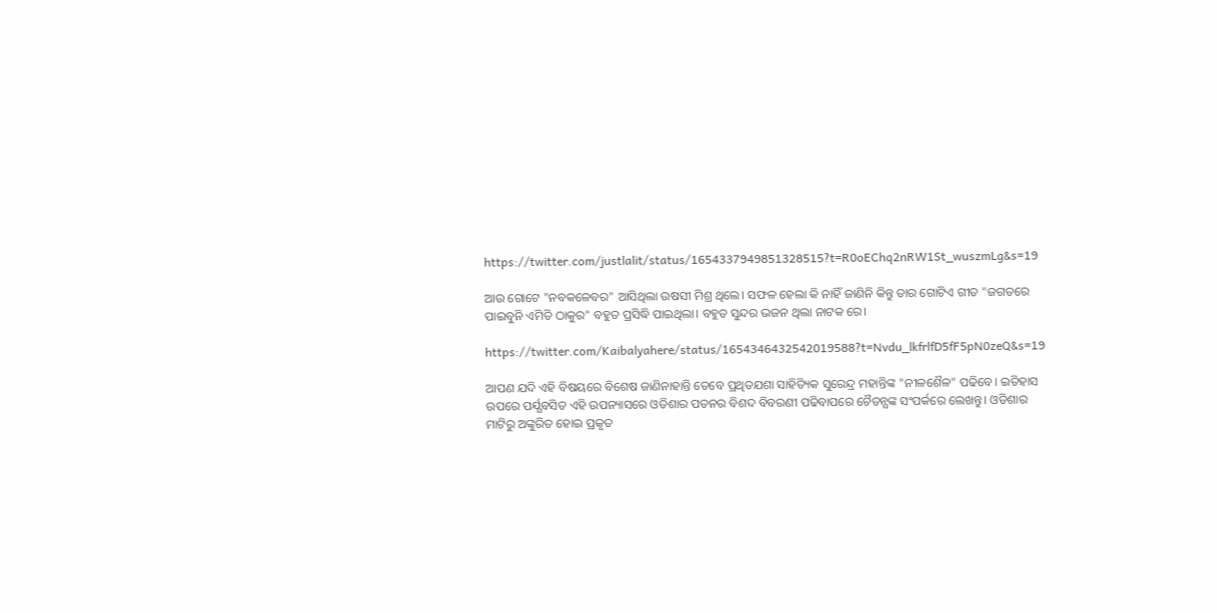https://twitter.com/justlalit/status/1654337949851328515?t=R0oEChq2nRW1St_wuszmLg&s=19

ଆଉ ଗୋଟେ "ନବକଳେବର" ଆସିଥିଲା ଉଷସୀ ମିଶ୍ର ଥିଲେ। ସଫଳ ହେଲା କି ନାହିଁ ଜାଣିନି କିନ୍ତୁ ତାର ଗୋଟିଏ ଗୀତ "ଜଗତରେ ପାଇବୁନି ଏମିତି ଠାକୁର" ବହୁତ ପ୍ରସିଦ୍ଧି ପାଇଥିଲା। ବହୁତ ସୁନ୍ଦର ଭଜନ ଥିଲା ନାଟକ ରେ।

https://twitter.com/Kaibalyahere/status/1654346432542019588?t=Nvdu_lkfrlfD5fF5pN0zeQ&s=19

ଆପଣ ଯଦି ଏହି ବିଷୟରେ ବିଶେଷ ଜାଣିନାହାନ୍ତି ତେବେ ପ୍ରଥିତଯଶା ସାହିତ୍ୟିକ ସୁରେନ୍ଦ୍ର ମହାନ୍ତିଙ୍କ "ନୀଳଶୈଳ" ପଢିବେ। ଇତିହାସ ଉପରେ ପର୍ଯ୍ଯବସିତ ଏହି ଉପନ୍ୟାସରେ ଓଡିଶାର ପତନର ବିଶଦ ବିବରଣୀ ପଢିବାପରେ ଚୈତନ୍ଯଙ୍କ ସଂପର୍କରେ ଲେଖନ୍ତୁ। ଓଡିଶାର ମାଟିରୁ ଅଙ୍କୁରିତ ହୋଇ ପ୍ରକୃତ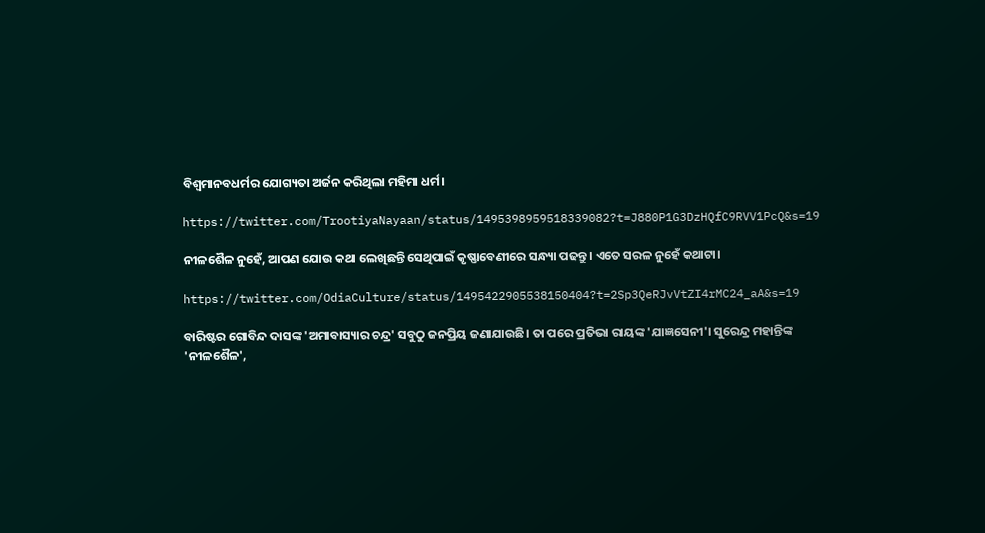ବିଶ୍ବମାନବଧର୍ମର ଯୋଗ୍ୟତା ଅର୍ଜନ କରିଥିଲା ମହିମା ଧର୍ମ।

https://twitter.com/TrootiyaNayaan/status/1495398959518339082?t=J880P1G3DzHQfC9RVV1PcQ&s=19

ନୀଳଶୈଳ ନୁହେଁ, ଆପଣ ଯୋଉ କଥା ଲେଖିଛନ୍ତି ସେଥିପାଇଁ କୃଷ୍ଣାବେଣୀରେ ସନ୍ଧ୍ୟା ପଢନ୍ତୁ। ଏତେ ସରଳ ନୁହେଁ କଥାଟା।

https://twitter.com/OdiaCulture/status/1495422905538150404?t=2Sp3QeRJvVtZI4rMC24_aA&s=19

ବାରିଷ୍ଟର ଗୋବିନ୍ଦ ଦାସଙ୍କ 'ଅମାବାସ୍ୟାର ଚନ୍ଦ୍ର' ସବୁଠୁ ଜନପ୍ରିୟ ଜଣାଯାଉଛି। ତା ପରେ ପ୍ରତିଭା ରାୟଙ୍କ 'ଯାଜ୍ଞସେନୀ'। ସୁରେନ୍ଦ୍ର ମହାନ୍ତିଙ୍କ 'ନୀଳଶୈଳ',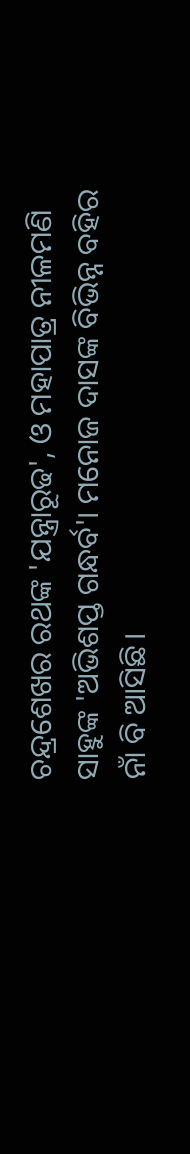ଚନ୍ଦ୍ରଶେଖର ରଥଙ୍କ 'ଯନ୍ତ୍ରାରୂଢ', ଓ ମହାପାତ୍ର ନୀଳମଣି ସାହୁଙ୍କ 'ଅଭିଶପ୍ତ ଗନ୍ଧର୍ବ'। ମନୋଜ ଦାସଙ୍କ ବିଭିନ୍ନ ବହିର ନାଁ ବି ଆସିଛି।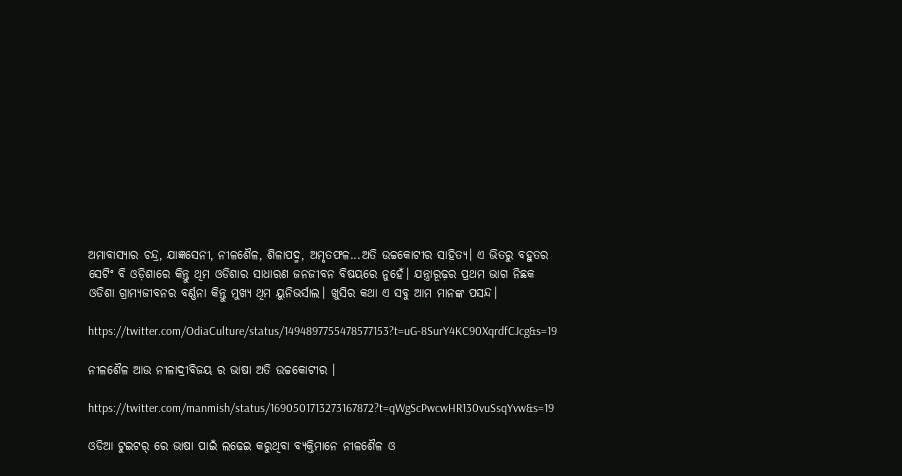ଅମାବାସ୍ୟାର ଚନ୍ଦ୍ର, ଯାଜ୍ଞସେନୀ, ନୀଳଶୈଳ, ଶିଳାପଦ୍ମ, ଅମୃତଫଳ...ଅତି ଉଚ୍ଚକୋଟୀର ସାହିତ୍ୟ। ଏ ଭିତରୁ ବହୁତର ସେଟିଂ ବି ଓଡ଼ିଶାରେ କିନ୍ତୁ ଥିମ ଓଡିଶାର ସାଧାରଣ ଜନଜୀବନ ବିଷୟରେ ନୁହେଁ। ଯନ୍ତ୍ରାରୂଢ଼ର ପ୍ରଥମ ଭାଗ ନିଛକ ଓଡିଶା ଗ୍ରାମ୍ୟଜୀବନର ବର୍ଣ୍ଣନା କିନ୍ତୁ ମୁଖ୍ୟ ଥିମ ୟୁନିଭର୍ସାଲ। ଖୁସିର କଥା ଏ ସବୁ ଆମ ମାନଙ୍କ ପସନ୍ଦ।

https://twitter.com/OdiaCulture/status/1494897755478577153?t=uG-8SurY4KC90XqrdfCJcg&s=19

ନୀଳଶୈଳ ଆଉ ନୀଳାଦ୍ରୀବିଜୟ ର ଭାଷା ଅତି ଉଚ୍ଚକୋଟୀର ।

https://twitter.com/manmish/status/1690501713273167872?t=qWgScPwcwHR130vuSsqYvw&s=19

ଓଡିଆ ଟୁଇଟର୍ ରେ ଭାଷା ପାଇଁ ଲଢେଇ କରୁଥିବା ବ୍ୟକ୍ତିମାନେ ନୀଳଶୈଳ ଓ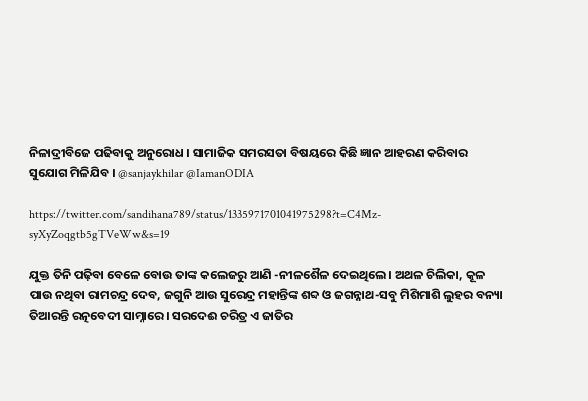ନିଳାଦ୍ରୀବିଜେ ପଢିବାକୁ ଅନୁରୋଧ । ସାମାଜିକ ସମରସତା ବିଷୟରେ କିଛି ଜ୍ଞାନ ଆହରଣ କରିବାର ସୁଯୋଗ ମିଳିଯିବ । @sanjaykhilar @IamanODIA

https://twitter.com/sandihana789/status/1335971701041975298?t=C4Mz-syXyZoqgtb5gTVeWw&s=19

ଯୁକ୍ତ ତିନି ପଢ଼ିବା ବେଳେ ବୋଉ ତାଙ୍କ କଲେଜରୁ ଆଣି -ନୀଳଶୈଳ ଦେଇଥିଲେ। ଅଥଳ ଚିଲିକା, କୂଳ ପାଉ ନଥିବା ରାମଚନ୍ଦ୍ର ଦେବ, ଜଗୁନି ଆଉ ସୁରେନ୍ଦ୍ର ମହାନ୍ତିଙ୍କ ଶବ୍ଦ ଓ ଜଗନ୍ନାଥ-ସବୁ ମିଶିମାଶି ଲୁହର ବନ୍ୟା ତିଆରନ୍ତି ରତ୍ନବେଦୀ ସାମ୍ନାରେ। ସରଦେଈ ଚରିତ୍ର ଏ ଜାତିର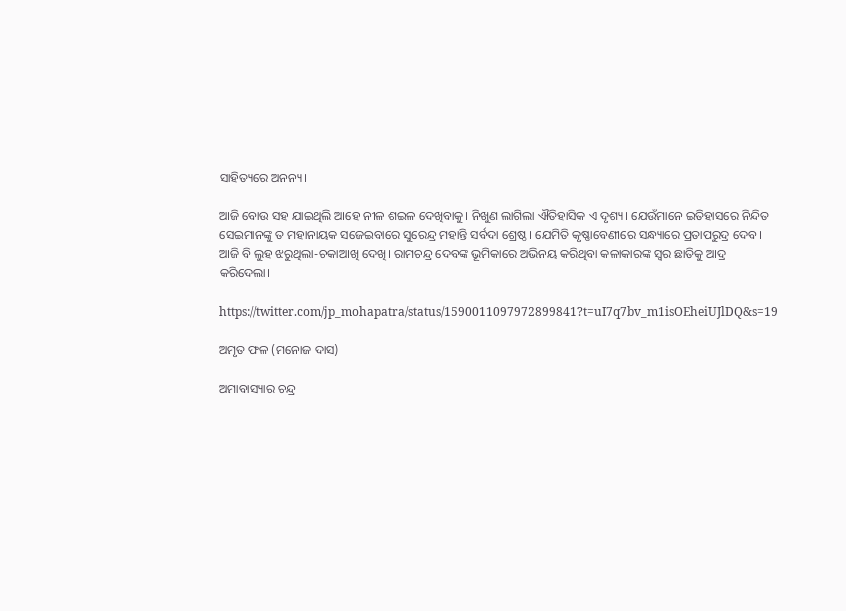ସାହିତ୍ୟରେ ଅନନ୍ୟ।

ଆଜି ବୋଉ ସହ ଯାଇଥିଲି ଆହେ ନୀଳ ଶଇଳ ଦେଖିବାକୁ। ନିଖୁଣ ଲାଗିଲା ଐତିହାସିକ ଏ ଦୃଶ୍ୟ। ଯେଉଁମାନେ ଇତିହାସରେ ନିନ୍ଦିତ ସେଇମାନଙ୍କୁ ତ ମହାନାୟକ ସଜେଇବାରେ ସୁରେନ୍ଦ୍ର ମହାନ୍ତି ସର୍ବଦା ଶ୍ରେଷ୍ଠ। ଯେମିତି କୃଷ୍ଣାବେଣୀରେ ସନ୍ଧ୍ୟାରେ ପ୍ରତାପରୁଦ୍ର ଦେବ। ଆଜି ବି ଲୁହ ଝରୁଥିଲା-ଚକାଆଖି ଦେଖି। ରାମଚନ୍ଦ୍ର ଦେବଙ୍କ ଭୂମିକାରେ ଅଭିନୟ କରିଥିବା କଳାକାରଙ୍କ ସ୍ୱର ଛାତିକୁ ଆଦ୍ର କରିଦେଲା।

https://twitter.com/jp_mohapatra/status/1590011097972899841?t=uI7q7bv_m1isOEheiUJlDQ&s=19

ଅମୃତ ଫଳ (ମନୋଜ ଦାସ)

ଅମାବାସ୍ୟାର ଚନ୍ଦ୍ର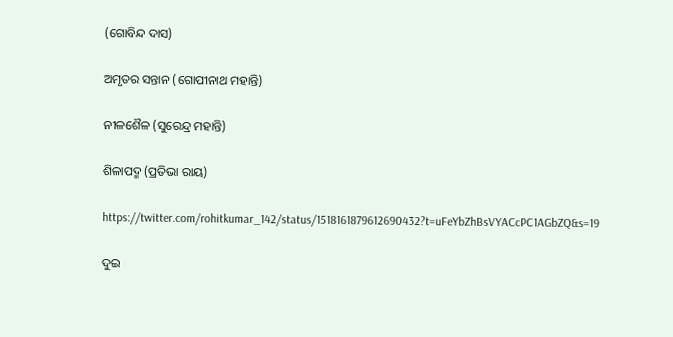(ଗୋବିନ୍ଦ ଦାସ)

ଅମୃତର ସନ୍ତାନ (ଗୋପୀନାଥ ମହାନ୍ତି)

ନୀଳଶୈଳ (ସୁରେନ୍ଦ୍ର ମହାନ୍ତି)

ଶିଳାପଦ୍ମ (ପ୍ରତିଭା ରାୟ)

https://twitter.com/rohitkumar_142/status/1518161879612690432?t=uFeYbZhBsVYACcPC1AGbZQ&s=19

ଦୁଇ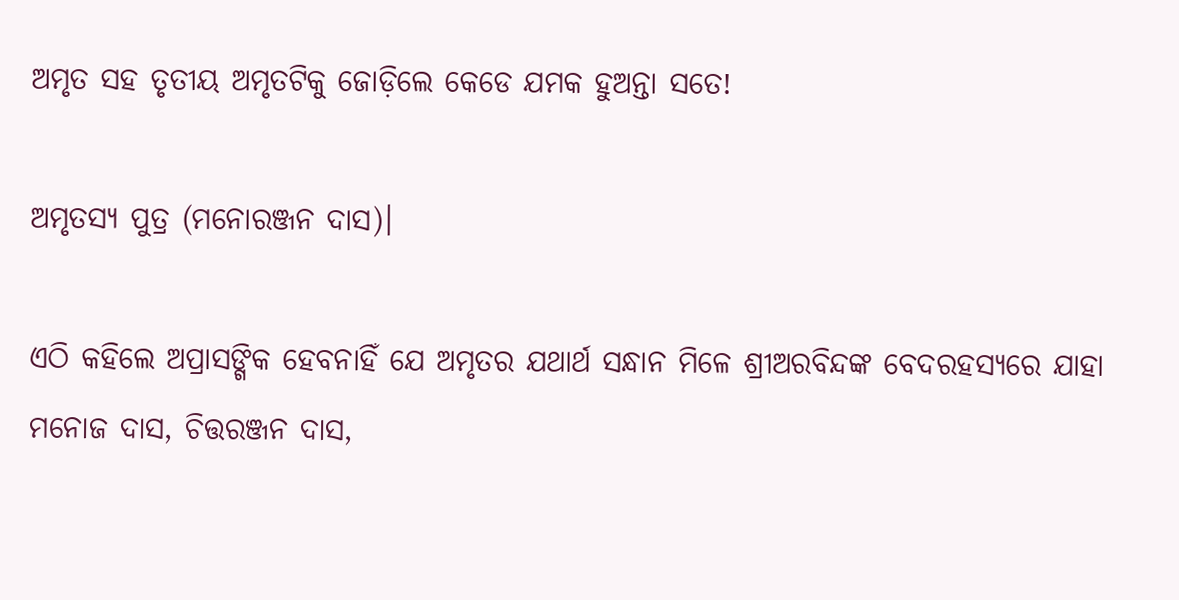ଅମୃତ ସହ ତୃତୀୟ ଅମୃତଟିକୁ ଜୋଡ଼ିଲେ କେଡେ ଯମକ ହୁଅନ୍ତା ସତେ!

ଅମୃତସ୍ୟ ପୁତ୍ର (ମନୋରଞ୍ଜନ ଦାସ)।

ଏଠି କହିଲେ ଅପ୍ରାସଙ୍ଗିକ ହେବନାହିଁ ଯେ ଅମୃତର ଯଥାର୍ଥ ସନ୍ଧାନ ମିଳେ ଶ୍ରୀଅରବିନ୍ଦଙ୍କ ବେଦରହସ୍ୟରେ ଯାହା ମନୋଜ ଦାସ, ଚିତ୍ତରଞ୍ଜନ ଦାସ,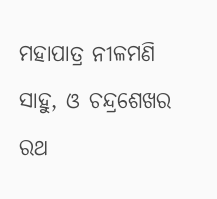ମହାପାତ୍ର ନୀଳମଣି ସାହୁ, ଓ ଚନ୍ଦ୍ରଶେଖର ରଥ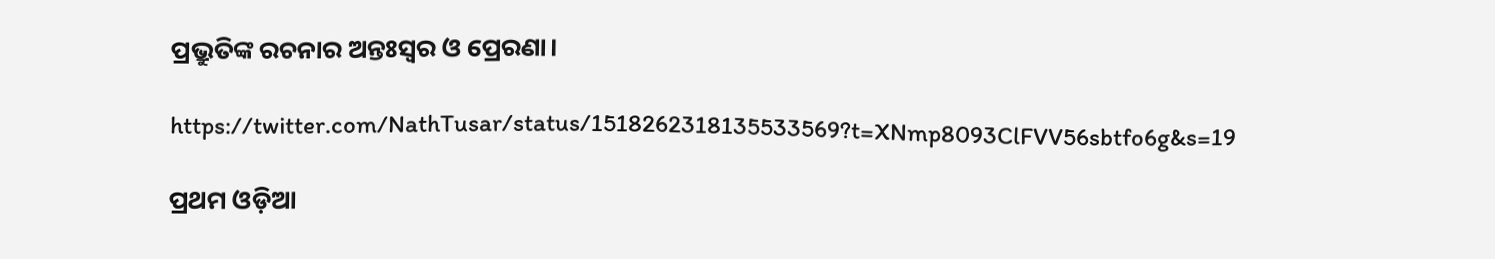ପ୍ରଭ୍ରୁତିଙ୍କ ରଚନାର ଅନ୍ତଃସ୍ବର ଓ ପ୍ରେରଣା।

https://twitter.com/NathTusar/status/1518262318135533569?t=XNmp8093ClFVV56sbtfo6g&s=19

ପ୍ରଥମ ଓଡ଼ିଆ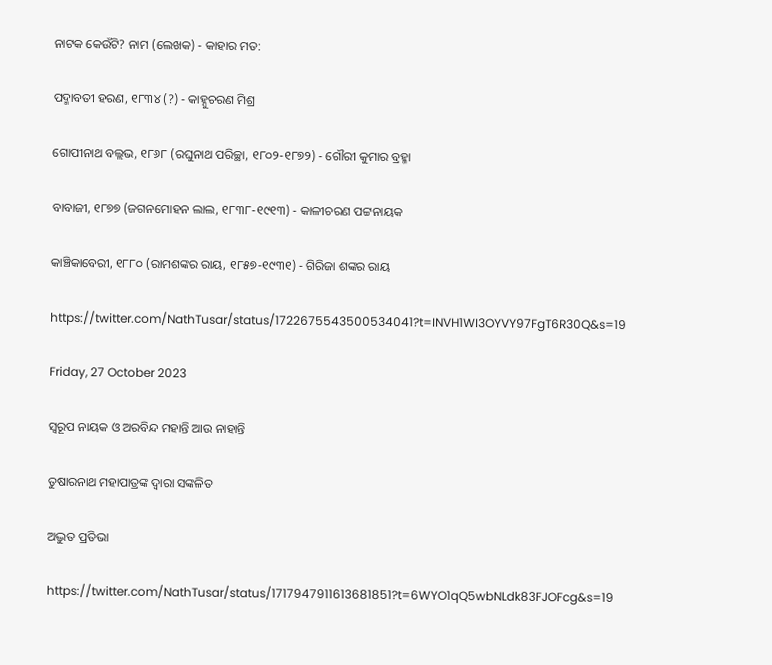ନାଟକ କେଉଁଟି? ନାମ (ଲେଖକ) - କାହାର ମତ:

ପଦ୍ମାବତୀ ହରଣ, ୧୮୩୪ (?) - କାହ୍ନୁଚରଣ ମିଶ୍ର

ଗୋପୀନାଥ ବଲ୍ଲଭ, ୧୮୬୮ (ରଘୁନାଥ ପରିଚ୍ଛା, ୧୮୦୨-୧୮୭୨) - ଗୌରୀ କୁମାର ବ୍ରହ୍ମା

ବାବାଜୀ, ୧୮୭୭ (ଜଗନମୋହ‌ନ ଲାଲ, ୧୮୩୮-୧୯୧୩) - କାଳୀଚରଣ ପଟ୍ଟନାୟକ

କାଞ୍ଚିକାବେରୀ, ୧୮୮୦ (ରାମଶଙ୍କର ରାୟ, ୧୮୫୭-୧୯୩୧) - ଗିରିଜା ଶଙ୍କର ରାୟ

https://twitter.com/NathTusar/status/1722675543500534041?t=INVH1WI3OYVY97FgT6R30Q&s=19

Friday, 27 October 2023

ସ୍ୱରୂପ ନାୟକ ଓ ଅରବିନ୍ଦ ମହାନ୍ତି ଆଉ ନାହାନ୍ତି

ତୁଷାରନାଥ ମହାପାତ୍ରଙ୍କ ଦ୍ଵାରା ସଙ୍କଳିତ

ଅଦ୍ଭୁତ ପ୍ରତିଭା

https://twitter.com/NathTusar/status/1717947911613681851?t=6WYO1qQ5wbNLdk83FJOFcg&s=19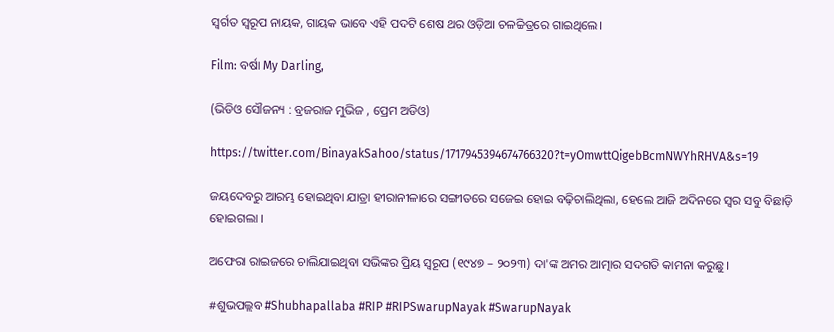ସ୍ୱର୍ଗତ ସ୍ୱରୂପ ନାୟକ, ଗାୟକ ଭାବେ ଏହି ପଦଟି ଶେଷ ଥର ଓଡ଼ିଆ ଚଳଚ୍ଚିତ୍ରରେ ଗାଇଥିଲେ।

Film: ବର୍ଷା My Darling,

(ଭିଡିଓ ସୌଜନ୍ୟ : ବ୍ରଜରାଜ ମୁଭିଜ , ପ୍ରେମ ଅଡିଓ)

https://twitter.com/BinayakSahoo/status/1717945394674766320?t=yOmwttQigebBcmNWYhRHVA&s=19

ଜୟଦେବରୁ ଆରମ୍ଭ ହୋଇଥିବା ଯାତ୍ରା ହୀରାନୀଳାରେ ସଙ୍ଗୀତରେ ସଜେଇ ହୋଇ ବଢ଼ିଚାଲିଥିଲା, ହେଲେ ଆଜି ଅଦିନରେ ସ୍ୱର ସବୁ ବିଛାଡ଼ି ହୋଇଗଲା ।

ଅଫେରା ରାଇଜରେ ଚାଲିଯାଇଥିବା ସଭିଙ୍କର ପ୍ରିୟ ସ୍ୱରୂପ (୧୯୪୭ – ୨୦୨୩) ଦା'ଙ୍କ ଅମର ଆତ୍ମାର ସଦଗତି କାମନା କରୁଛୁ ।

#ଶୁଭପଲ୍ଲବ #Shubhapallaba #RIP #RIPSwarupNayak #SwarupNayak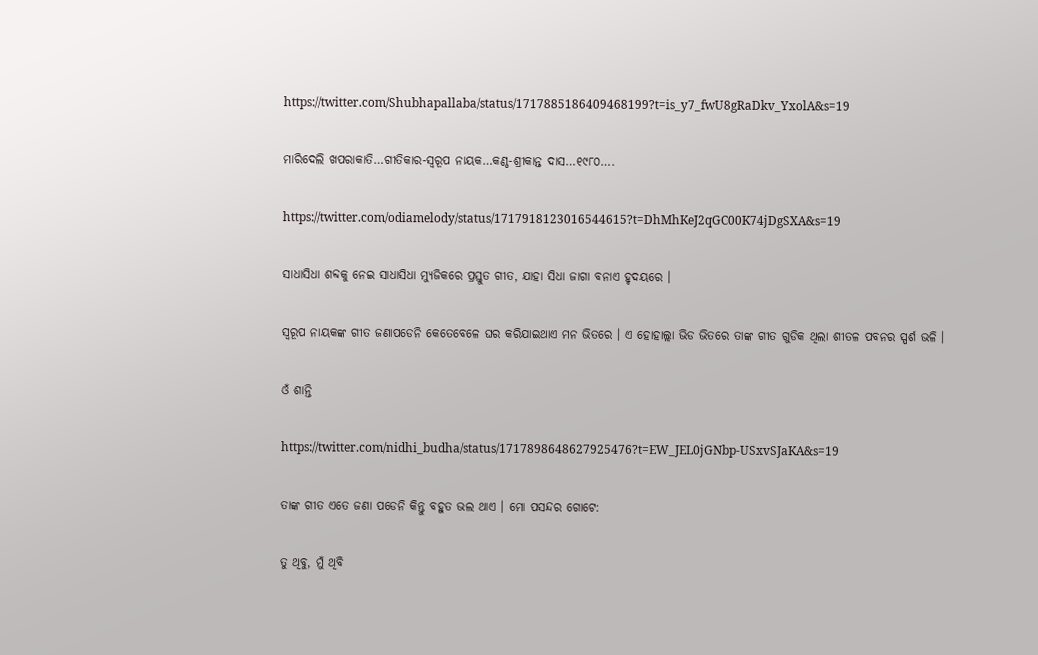https://twitter.com/Shubhapallaba/status/1717885186409468199?t=is_y7_fwU8gRaDkv_YxolA&s=19

ମାରିଦେଲି ଖପରାକାତି…ଗୀତିକାର-ସ୍ୱରୂପ ନାୟକ…କଣ୍ଠ-ଶ୍ରୀକାନ୍ତ ଦାସ…୧୯୮୦….

https://twitter.com/odiamelody/status/1717918123016544615?t=DhMhKeJ2qGC00K74jDgSXA&s=19

ସାଧାସିଧା ଶବ୍ଦକୁ ନେଇ ସାଧାସିଧା ମ୍ୟୁଜିକରେ ପ୍ରସ୍ତୁତ ଗୀତ, ଯାହା ସିଧା ଜାଗା ବନାଏ ହୃଦୟରେ ।

ସ୍ୱରୂପ ନାୟକଙ୍କ ଗୀତ ଜଣାପଡେନି କେତେବେଳେ ଘର କରିଯାଇଥାଏ ମନ ଭିତରେ । ଏ ହୋହାଲ୍ଲା ଭିଡ ଭିତରେ ତାଙ୍କ ଗୀତ ଗୁଡିକ ଥିଲା ଶୀତଳ ପବନର ସ୍ପର୍ଶ ଭଳି ।

ଓଁ ଶାନ୍ତି

https://twitter.com/nidhi_budha/status/1717898648627925476?t=EW_JEL0jGNbp-USxvSJaKA&s=19

ତାଙ୍କ ଗୀତ ଏତେ ଜଣା ପଡେନି କିନ୍ତୁ ବହୁତ ଭଲ ଥାଏ । ମୋ ପସନ୍ଦର ଗୋଟେ:

ତୁ ଥିବୁ, ମୁଁ ଥିବି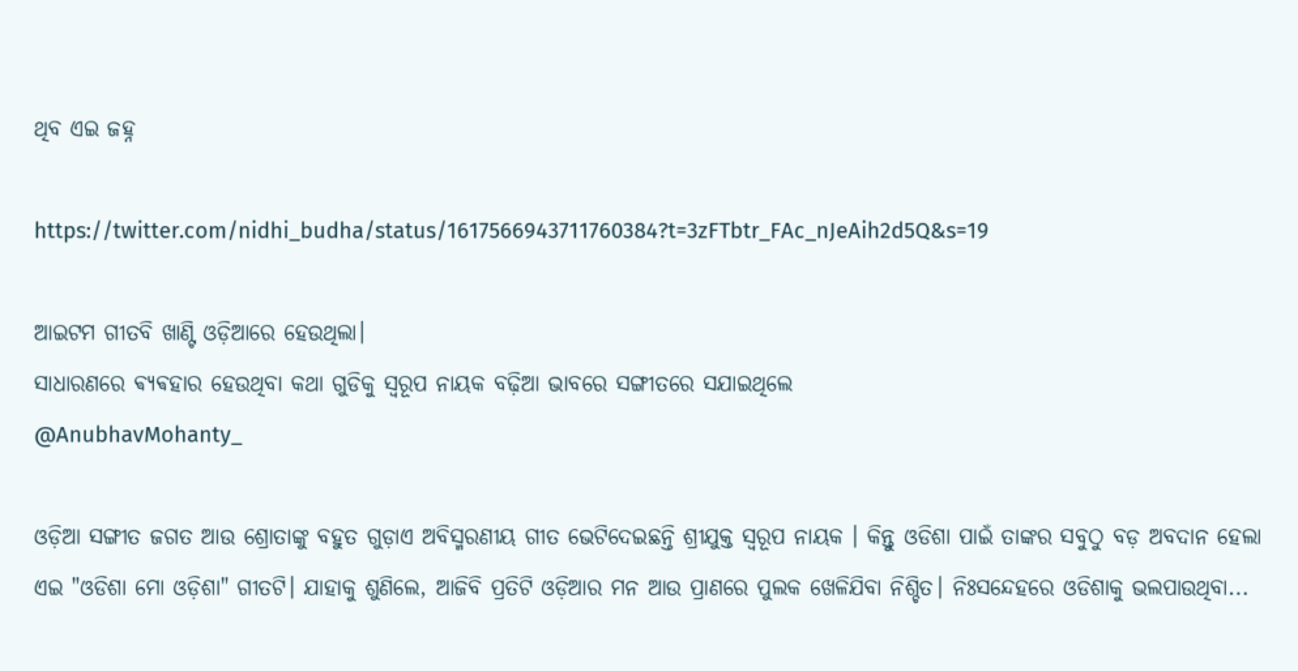ଥିବ ଏଇ ଜହ୍ନ

https://twitter.com/nidhi_budha/status/1617566943711760384?t=3zFTbtr_FAc_nJeAih2d5Q&s=19

ଆଇଟମ ଗୀତବି ଖାଣ୍ଟି ଓଡ଼ିଆରେ ହେଉଥିଲା।
ସାଧାରଣରେ ଵ୍ୟଵହାର ହେଉଥିବା କଥା ଗୁଡିକୁ ସ୍ୱରୂପ ନାୟକ ବଢ଼ିଆ ଭାବରେ ସଙ୍ଗୀତରେ ସଯାଇଥିଲେ
@AnubhavMohanty_

ଓଡ଼ିଆ ସଙ୍ଗୀତ ଜଗତ ଆଉ ଶ୍ରୋତାଙ୍କୁ ବହୁତ ଗୁଡ଼ାଏ ଅବିସ୍ମରଣୀୟ ଗୀତ ଭେଟିଦେଇଛନ୍ତି ଶ୍ରୀଯୁକ୍ତ ସ୍ଵରୂପ ନାୟକ । କିନ୍ତୁ ଓଡିଶା ପାଇଁ ତାଙ୍କର ସବୁଠୁ ବଡ଼ ଅବଦାନ ହେଲା ଏଇ "ଓଡିଶା ମୋ ଓଡ଼ିଶା" ଗୀତଟି। ଯାହାକୁ ଶୁଣିଲେ, ଆଜିବି ପ୍ରତିଟି ଓଡ଼ିଆର ମନ ଆଉ ପ୍ରାଣରେ ପୁଲକ ଖେଳିଯିବା ନିଶ୍ଚିତ। ନିଃସନ୍ଦେହରେ ଓଡିଶାକୁ ଭଲପାଉଥିବା...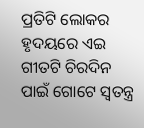ପ୍ରତିଟି ଲୋକର ହୃଦୟରେ ଏଇ ଗୀତଟି ଚିରଦିନ ପାଇଁ ଗୋଟେ ସ୍ଵତନ୍ତ୍ର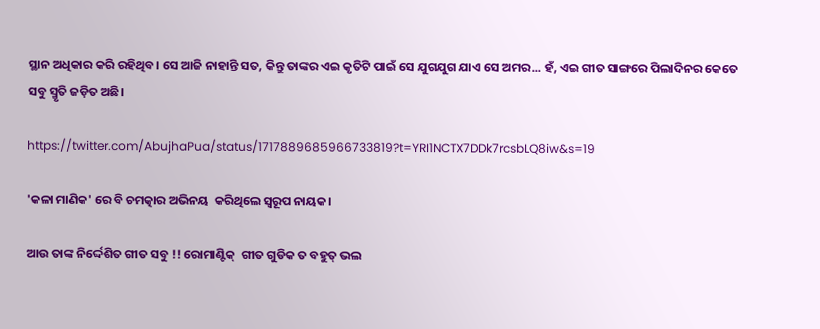ସ୍ଥାନ ଅଧିକାର କରି ରହିଥିବ। ସେ ଆଜି ନାହାନ୍ତି ସତ, କିନ୍ତୁ ତାଙ୍କର ଏଇ କୃତିଟି ପାଇଁ ସେ ଯୁଗଯୁଗ ଯାଏ ସେ ଅମର... ହଁ, ଏଇ ଗୀତ ସାଙ୍ଗରେ ପିଲାଦିନର କେତେ ସବୁ ସ୍ମୃତି ଜଡ଼ିତ ଅଛି।

https://twitter.com/AbujhaPua/status/1717889685966733819?t=YRI1NCTX7DDk7rcsbLQ8iw&s=19

'କଳା ମାଣିକ' ରେ ବି ଚମତ୍କାର ଅଭିନୟ  କରିଥିଲେ ସ୍ଵରୂପ ନାୟକ।

ଆଉ ତାଙ୍କ ନିର୍ଦ୍ଦେଶିତ ଗୀତ ସବୁ !! ରୋମାଣ୍ଟିକ୍  ଗୀତ ଗୁଡିକ ତ ବହୁତ୍ ଭଲ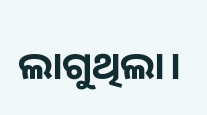ଲାଗୁଥିଲା।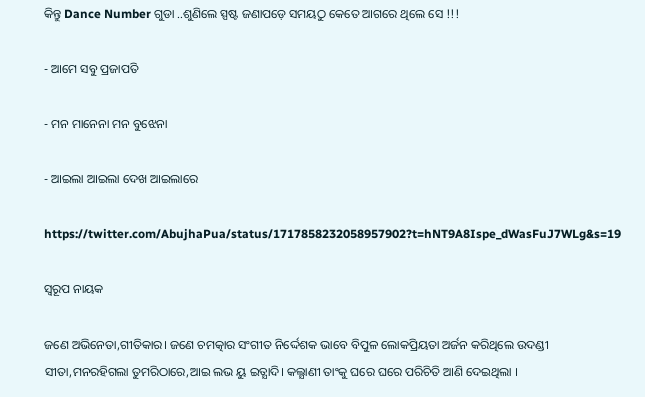କିନ୍ତୁ Dance Number ଗୁଡା ..ଶୁଣିଲେ ସ୍ପଷ୍ଟ ଜଣାପଡ଼େ ସମୟଠୁ କେତେ ଆଗରେ ଥିଲେ ସେ !!!

- ଆମେ ସବୁ ପ୍ରଜାପତି

- ମନ ମାନେନା ମନ ବୁଝେନା

- ଆଇଲା ଆଇଲା ଦେଖ ଆଇଲାରେ

https://twitter.com/AbujhaPua/status/1717858232058957902?t=hNT9A8Ispe_dWasFuJ7WLg&s=19

ସ୍ୱରୂପ ନାୟକ

ଜଣେ ଅଭିନେତା,ଗୀତିକାର। ଜଣେ ଚମତ୍କାର ସଂଗୀତ ନିର୍ଦ୍ଦେଶକ ଭାବେ ବିପୁଳ ଲୋକପ୍ରିୟତା ଅର୍ଜନ କରିଥିଲେ ଉଦଣ୍ଡୀ ସୀତା,ମନରହିଗଲା ତୁମରିଠାରେ,ଆଇ ଲଭ ୟୁ ଇତ୍ଯାଦି। କଲ୍ଯାଣୀ ତାଂକୁ ଘରେ ଘରେ ପରିଚିତି ଆଣି ଦେଇଥିଲା ।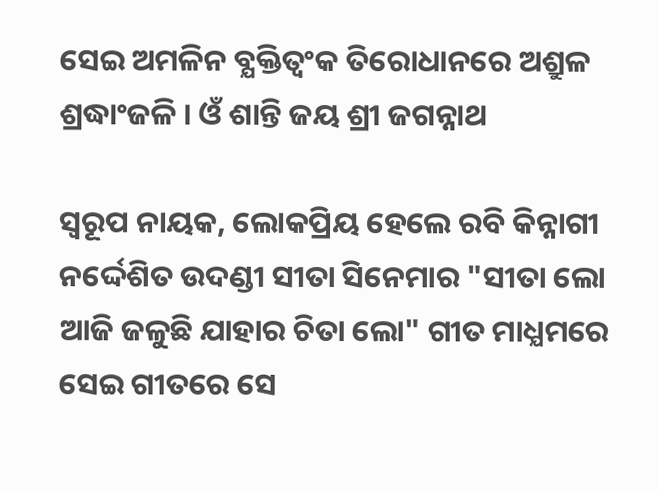ସେଇ ଅମଳିନ ବ୍ଯକ୍ତିତ୍ୱଂକ ତିରୋଧାନରେ ଅଶ୍ରୁଳ ଶ୍ରଦ୍ଧାଂଜଳି । ଓ‍ଁ ଶାନ୍ତି ଜୟ ଶ୍ରୀ ଜଗନ୍ନାଥ

ସ୍ୱରୂପ ନାୟକ, ଲୋକପ୍ରିୟ ହେଲେ ରବି କିନ୍ନାଗୀ ନର୍ଦ୍ଦେଶିତ ଉଦଣ୍ଡୀ ସୀତା ସିନେମାର "ସୀତା ଲୋ ଆଜି ଜଳୁଛି ଯାହାର ଚିତା ଲୋ" ଗୀତ ମାଧ୍ଯମରେ ସେଇ ଗୀତରେ ସେ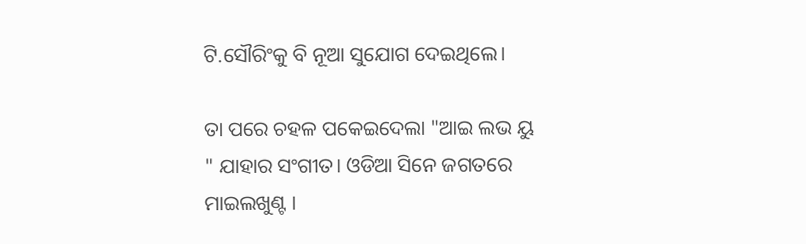ଟି.ସୌରିଂକୁ ବି ନୂଆ ସୁଯୋଗ ଦେଇଥିଲେ।

ତା ପରେ ଚହଳ ପକେଇଦେଲା "ଆଇ ଲଭ ୟୁ " ଯାହାର ସଂଗୀତ। ଓଡିଆ ସିନେ ଜଗତରେ ମାଇଲଖୁଣ୍ଟ ।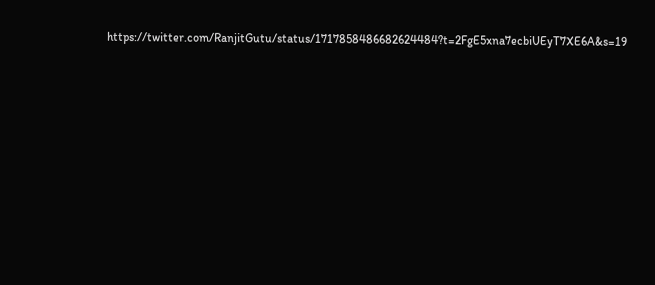https://twitter.com/RanjitGutu/status/1717858486682624484?t=2FgE5xna7ecbiUEyT7XE6A&s=19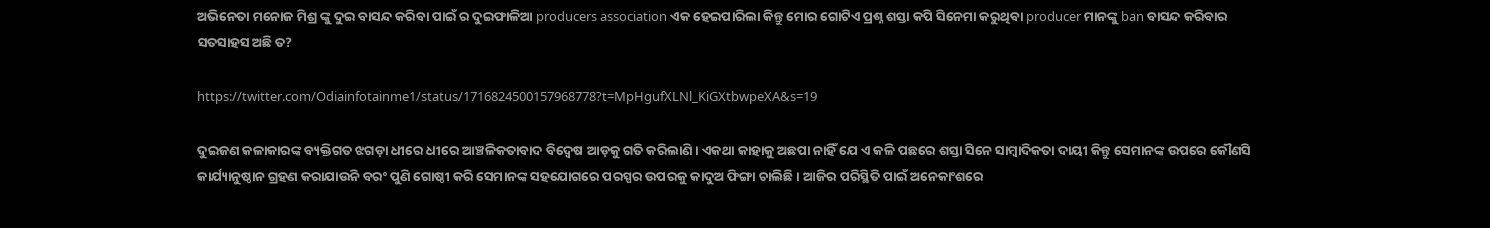ଅଭିନେତା ମନୋଜ ମିଶ୍ର ଙ୍କୁ ଦୁଇ ବାସନ୍ଦ କରିବା ପାଇଁ ର ଦୁଇଫାଳିଆ producers association ଏକ ହେଇପାରିଲା କିନ୍ତୁ ମୋର ଗୋଟିଏ ପ୍ରଶ୍ନ ଶସ୍ତା କପି ସିନେମା କରୁଥିବା producer ମାନଙ୍କୁ ban ବାସନ୍ଦ କରିବାର ସତସାହସ ଅଛି ତ?

https://twitter.com/Odiainfotainme1/status/1716824500157968778?t=MpHgufXLNl_KiGXtbwpeXA&s=19

ଦୁଇଜଣ କଳାକାରଙ୍କ ବ୍ୟକ୍ତିଗତ ଝଗଡ଼ା ଧୀରେ ଧୀରେ ଆଞ୍ଚଳିକତାବାଦ ବିଦ୍ବେଷ ଆଡ଼କୁ ଗତି କରିଲାଣି। ଏକଥା କାହାକୁ ଅଛପା ନାହିଁ ଯେ ଏ କଳି ପଛରେ ଶସ୍ତା ସିନେ ସାମ୍ବାଦିକତା ଦାୟୀ କିନ୍ତୁ ସେମାନଙ୍କ ଉପରେ କୌଣସି କାର୍ଯ୍ୟାନୁଷ୍ଠାନ ଗ୍ରହଣ କରାଯାଉନି ବରଂ ପୁଣି ଗୋଷ୍ଠୀ କରି ସେମାନଙ୍କ ସହଯୋଗରେ ପରସ୍ପର ଉପରକୁ କାଦୁଅ ଫିଙ୍ଗା ଚାଲିଛି। ଆଜିର ପରିସ୍ଥିତି ପାଇଁ ଅନେକାଂଶରେ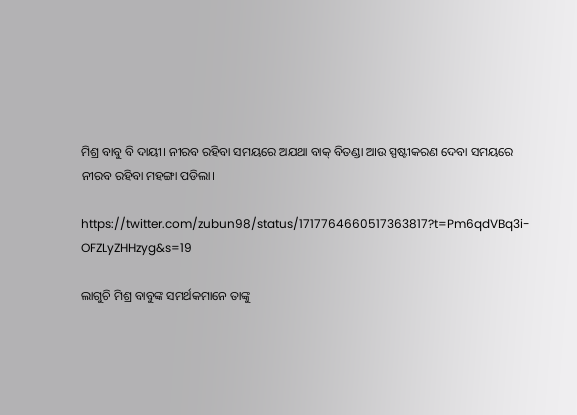ମିଶ୍ର ବାବୁ ବି ଦାୟୀ। ନୀରବ ରହିବା ସମୟରେ ଅଯଥା ବାକ୍ ବିତଣ୍ଡା ଆଉ ସ୍ପଷ୍ଟୀକରଣ ଦେବା ସମୟରେ ନୀରବ ରହିବା ମହଙ୍ଗା ପଡିଲା।

https://twitter.com/zubun98/status/1717764660517363817?t=Pm6qdVBq3i-OFZLyZHHzyg&s=19

ଲାଗୁଚି ମିଶ୍ର ବାବୁଙ୍କ ସମର୍ଥକମାନେ ତାଙ୍କୁ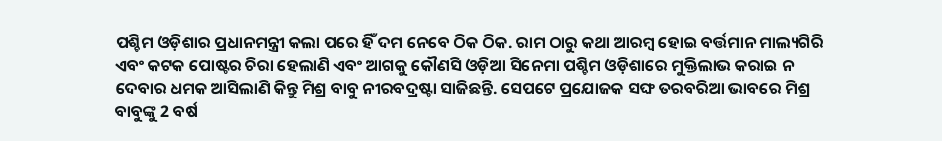ପଶ୍ଚିମ ଓଡ଼ିଶାର ପ୍ରଧାନମନ୍ତ୍ରୀ କଲା ପରେ ହିଁ ଦମ ନେବେ ଠିକ ଠିକ. ରାମ ଠାରୁ କଥା ଆରମ୍ବ ହୋଇ ବର୍ତ୍ତମାନ ମାଲ୍ୟଗିରି ଏବଂ କଟକ ପୋଷ୍ଟର ଚିରା ହେଲାଣି ଏବଂ ଆଗକୁ କୌଣସି ଓଡ଼ିଆ ସିନେମା ପଶ୍ଚିମ ଓଡ଼ିଶାରେ ମୁକ୍ତିଲାଭ କରାଇ ନ ଦେବାର ଧମକ ଆସିଲାଣି କିନ୍ତୁ ମିଶ୍ର ବାବୁ ନୀରବଦ୍ରଷ୍ଟା ସାଜିଛନ୍ତି. ସେପଟେ ପ୍ରଯୋଜକ ସଙ୍ଘ ତରବରିଆ ଭାବରେ ମିଶ୍ର ବାବୁଙ୍କୁ 2 ବର୍ଷ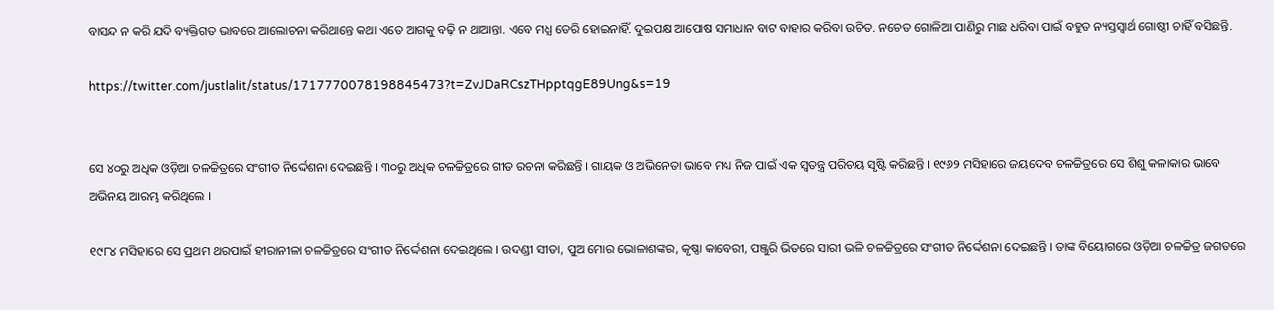ବାସନ୍ଦ ନ କରି ଯଦି ବ୍ୟକ୍ତିଗତ ଭାବରେ ଆଲୋଚନା କରିଥାନ୍ତେ କଥା ଏତେ ଆଗକୁ ବଢ଼ି ନ ଥାଆନ୍ତା. ଏବେ ମଧ୍ଯ ଡେରି ହୋଇନାହିଁ. ଦୁଇପକ୍ଷ ଆପୋଷ ସମାଧାନ ବାଟ ବାହାର କରିବା ଉଚିତ. ନଚେତ ଗୋଳିଆ ପାଣିରୁ ମାଛ ଧରିବା ପାଇଁ ବହୁତ ନ୍ୟସ୍ତସ୍ୱାର୍ଥ ଗୋଷ୍ଠୀ ଚାହିଁ ବସିଛନ୍ତି.

https://twitter.com/justlalit/status/1717770078198845473?t=ZvJDaRCszTHpptqgE89Ung&s=19


ସେ ୪୦ରୁ ଅଧିକ ଓଡ଼ିଆ ଚଳଚ୍ଚିତ୍ରରେ ସଂଗୀତ ନିର୍ଦ୍ଦେଶନା ଦେଇଛନ୍ତି । ୩୦ରୁ ଅଧିକ ଚଳଚ୍ଚିତ୍ରରେ ଗୀତ ରଚନା କରିଛନ୍ତି । ଗାୟକ ଓ ଅଭିନେତା ଭାବେ ମଧ୍ୟ ନିଜ ପାଇଁ ଏକ ସ୍ୱତନ୍ତ୍ର ପରିଚୟ ସୃଷ୍ଟି କରିଛନ୍ତି । ୧୯୬୨ ମସିହାରେ ଜୟଦେବ ଚଳଚ୍ଚିତ୍ରରେ ସେ ଶିଶୁ କଳାକାର ଭାବେ ଅଭିନୟ ଆରମ୍ଭ କରିଥିଲେ ।

୧୯୮୪ ମସିହାରେ ସେ ପ୍ରଥମ ଥରପାଇଁ ହୀରାନୀଳା ଚଳଚ୍ଚିତ୍ରରେ ସଂଗୀତ ନିର୍ଦ୍ଦେଶନା ଦେଇଥିଲେ । ଉଦଣ୍ଡୀ ସୀତା, ପୁଅ ମୋର ଭୋଳାଶଙ୍କର, କୃଷ୍ଣା କାବେରୀ, ପଞ୍ଜୁରି ଭିତରେ ସାରୀ ଭଳି ଚଳଚ୍ଚିତ୍ରରେ ସଂଗୀତ ନିର୍ଦ୍ଦେଶନା ଦେଇଛନ୍ତି । ତାଙ୍କ ବିୟୋଗରେ ଓଡ଼ିଆ ଚଳଚ୍ଚିତ୍ର ଜଗତରେ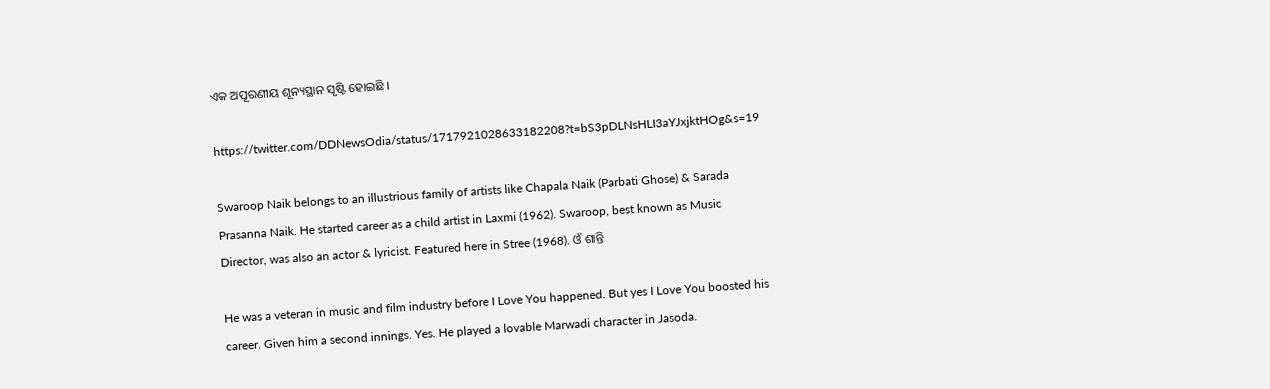ଏକ ଅପୂରଣୀୟ ଶୂନ୍ୟସ୍ଥାନ ସୃଷ୍ଟି ହୋଇଛି ।

https://twitter.com/DDNewsOdia/status/1717921028633182208?t=bS3pDLNsHLI3aYJxjktHOg&s=19

Swaroop Naik belongs to an illustrious family of artists like Chapala Naik (Parbati Ghose) & Sarada Prasanna Naik. He started career as a child artist in Laxmi (1962). Swaroop, best known as Music Director, was also an actor & lyricist. Featured here in Stree (1968). ଓଁ ଶାନ୍ତି

He was a veteran in music and film industry before I Love You happened. But yes I Love You boosted his career. Given him a second innings. Yes. He played a lovable Marwadi character in Jasoda.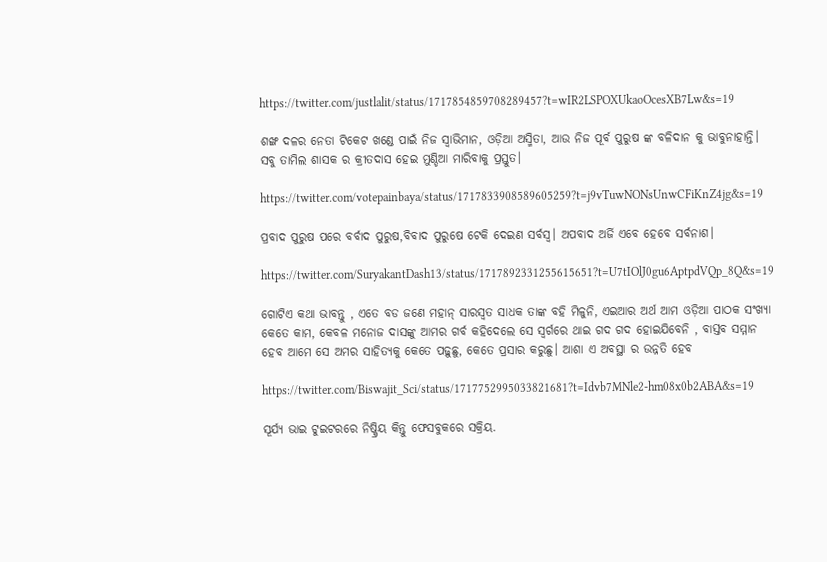https://twitter.com/justlalit/status/1717854859708289457?t=wIR2LSPOXUkaoOcesXB7Lw&s=19

ଶଙ୍ଖ ଦଳର ନେତା ଟିକେଟ ଖଣ୍ଡେ ପାଇଁ ନିଜ ସ୍ୱାଭିମାନ, ଓଡ଼ିଆ ଅସ୍ମିତା, ଆଉ ନିଜ ପୂର୍ବ ପୁରୁଷ ଙ୍କ ବଳିଦାନ କୁ ଭାବୁନାହାନ୍ତି। ସବୁ ତାମିଲ ଶାସକ ର କ୍ରୀତଦାସ ହେଇ ମୁଣ୍ଡିଆ ମାରିବାକୁ ପ୍ରସ୍ତୁତ।

https://twitter.com/votepainbaya/status/1717833908589605259?t=j9vTuwNONsUnwCFiKnZ4jg&s=19

ପ୍ରବାଦ ପୁରୁଷ ପରେ ବର୍ବାଦ ପୁରୁଷ,ବିବାଦ ପୁରୁଷେ ଟେକି ଦେଇଣ ସର୍ବସ୍ବ। ଅପବାଦ ଅର୍ଜି ଏବେ ହେବେ ସର୍ବନାଶ।

https://twitter.com/SuryakantDash13/status/1717892331255615651?t=U7tIOlJ0gu6AptpdVQp_8Q&s=19

ଗୋଟିଏ କଥା ଭାବନ୍ତୁ , ଏତେ ବଡ ଜଣେ ମହାନ୍ ସାରସ୍ଵତ ସାଧକ ତାଙ୍କ ବହି ମିଳୁନି, ଏଇଆର ଅର୍ଥ ଆମ ଓଡ଼ିଆ ପାଠକ ସଂଖ୍ୟା କେତେ କାମ, କେବଳ ମନୋଜ ଦାସଙ୍କୁ ଆମର ଗର୍ବ କହିଦେଲେ ସେ ସ୍ଵର୍ଗରେ ଥାଇ ଗଦ ଗଦ ହୋଇଯିବେନି , ବାସ୍ତବ ସମ୍ମାନ ହେବ ଆମେ ସେ ଅମର ସାହିତ୍ୟକୁ କେତେ ପଢ଼ୁଛୁ, କେତେ ପ୍ରସାର କରୁଛୁ। ଆଶା ଏ ଅବସ୍ଥା ର ଉନ୍ନତି ହେବ

https://twitter.com/Biswajit_Sci/status/1717752995033821681?t=Idvb7MNle2-hm08x0b2ABA&s=19

ସୂର୍ଯ୍ୟ ଭାଇ ଟୁଇଟରରେ ନିଷ୍କ୍ରିୟ କିନ୍ତୁ ଫେସବୁକରେ ସକ୍ରିୟ.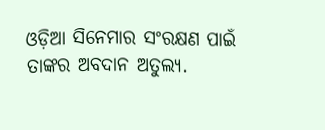ଓଡ଼ିଆ ସିନେମାର ସଂରକ୍ଷଣ ପାଇଁ ତାଙ୍କର ଅବଦାନ ଅତୁଲ୍ୟ.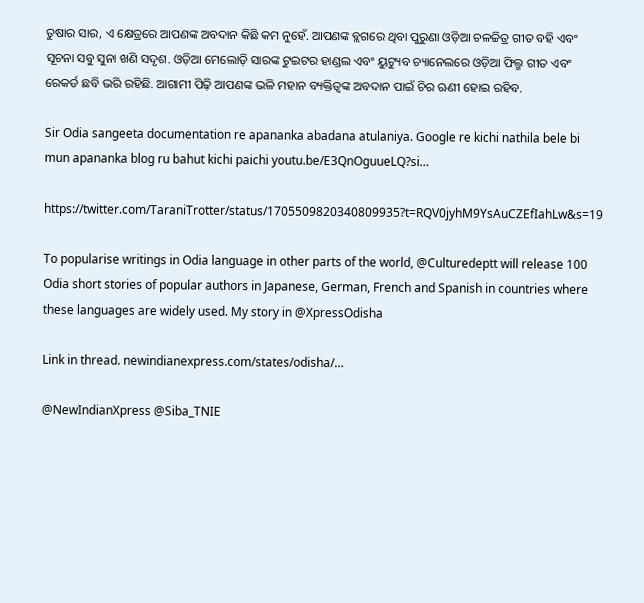ତୁଷାର ସାର, ଏ କ୍ଷେତ୍ରରେ ଆପଣଙ୍କ ଅବଦାନ କିଛି କମ ନୁହେଁ. ଆପଣଙ୍କ ବ୍ଲଗରେ ଥିବା ପୁରୁଣା ଓଡ଼ିଆ ଚଳଚ୍ଚିତ୍ର ଗୀତ ବହି ଏବଂ ସୂଚନା ସବୁ ସୁନା ଖଣି ସଦୃଶ. ଓଡ଼ିଆ ମେଲୋଡ଼ି ସାରଙ୍କ ଟୁଇଟର ହାଣ୍ଡଲ ଏବଂ ୟୁଟ୍ୟୁବ ଚ୍ୟାନେଲରେ ଓଡ଼ିଆ ଫିଲ୍ମ ଗୀତ ଏବଂ ରେକର୍ଡ ଛବି ଭରି ରହିଛି. ଆଗାମୀ ପିଢ଼ି ଆପଣଙ୍କ ଭଳି ମହାନ ବ୍ୟକ୍ତିତ୍ୱଙ୍କ ଅବଦାନ ପାଇଁ ଚିର ଋଣୀ ହୋଇ ରହିବ.

Sir Odia sangeeta documentation re apananka abadana atulaniya. Google re kichi nathila bele bi mun apananka blog ru bahut kichi paichi youtu.be/E3QnOguueLQ?si…

https://twitter.com/TaraniTrotter/status/1705509820340809935?t=RQV0jyhM9YsAuCZEfIahLw&s=19

To popularise writings in Odia language in other parts of the world, @Culturedeptt will release 100 Odia short stories of popular authors in Japanese, German, French and Spanish in countries where these languages are widely used. My story in @XpressOdisha

Link in thread. newindianexpress.com/states/odisha/…

@NewIndianXpress @Siba_TNIE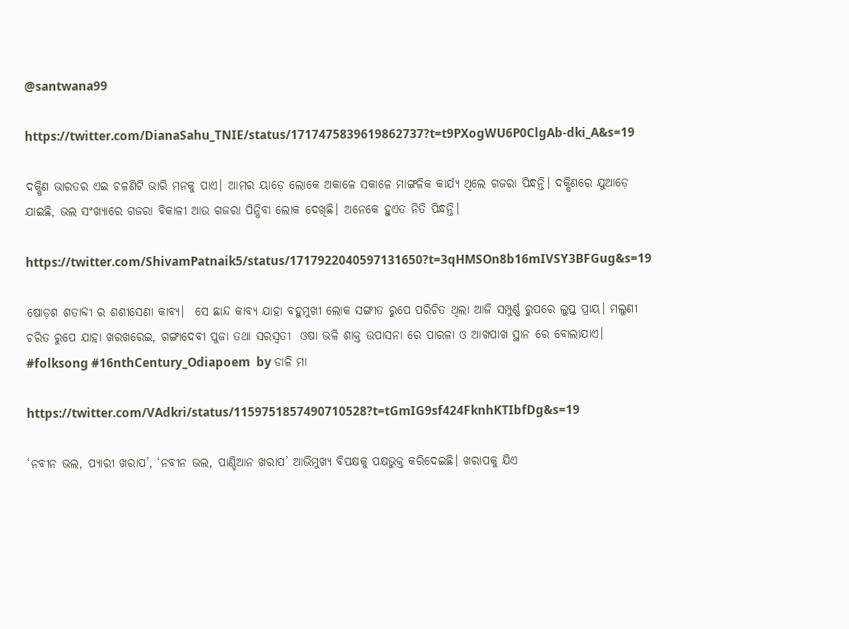@santwana99

https://twitter.com/DianaSahu_TNIE/status/1717475839619862737?t=t9PXogWU6P0ClgAb-dki_A&s=19

ଦକ୍ଷିଣ ଭାରତର ଏଇ ଚଳଣିଟି ଭାରି ମନକୁ ପାଏ। ଆମର ୟାଡ଼େ ଲୋକେ ଅକାଳେ ସକାଳେ ମାଙ୍ଗଳିକ କାର୍ଯ୍ୟ ଥିଲେ ଗଜରା ପିନ୍ଧନ୍ତି। ଦକ୍ଷିଣରେ ଯୁଆଡ଼େ ଯାଇଛି, ଭଲ ସଂଖ୍ୟାରେ ଗଜରା ବିକାଳୀ ଆଉ ଗଜରା ପିନ୍ଧିବା ଲୋକ ଦେଖିଛି। ଅନେକେ ହୁଏତ ନିତି ପିନ୍ଧନ୍ତି।

https://twitter.com/ShivamPatnaik5/status/1717922040597131650?t=3qHMSOn8b16mIVSY3BFGug&s=19

ଷୋଡ଼ଶ ଶତାବ୍ଦୀ ର ଶଶୀସେଣା କାବ୍ୟ।  ସେ ଛାନ୍ଦ କାବ୍ୟ ଯାହା ବହୁମୁଖୀ ଲୋକ ସଙ୍ଗୀତ ରୁପେ ପରିଚିତ ଥିଲା ଆଜି ସମ୍ପୁର୍ଣ୍ଣ ରୁପରେ ଲୁପ୍ତ ପ୍ରାୟ। ମଲୁଣୀ ଚରିତ ରୁପେ ଯାହା ଖରଖରେଇ, ଗଙ୍ଗାଦେବୀ ପୁଜା ତଥା ସରସ୍ୱତୀ  ଓଷା ଭଳି ଶାକ୍ତ ଉପାସନା ରେ ପାରଳା ଓ ଆଖପାଖ ସ୍ଥାନ ରେ ବୋଲାଯାଏ। #folksong #16nthCentury_Odiapoem  by ଡାଳି ମା

https://twitter.com/VAdkri/status/1159751857490710528?t=tGmIG9sf424FknhKTIbfDg&s=19

‘ନବୀନ ଭଲ, ପ୍ୟାରୀ ଖରାପ’, ‘ନବୀନ ଭଲ, ପାଣ୍ଡିଆନ ଖରାପ’ ଆଭିମୁଖ୍ୟ ବିପକ୍ଷକୁ ପକ୍ଷଭୁକ୍ତ କରିଦେଇଛି। ଖରାପକୁ ଯିଏ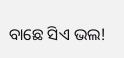ବାଛେ ସିଏ ଭଲ!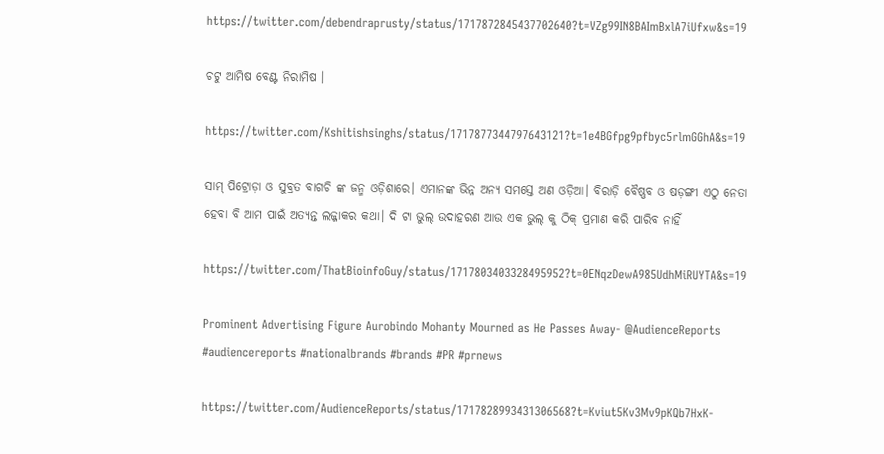https://twitter.com/debendraprusty/status/1717872845437702640?t=VZg99IN8BAImBxlA7iUfxw&s=19

ଚଟୁ ଆମିଷ ବେଣ୍ଟ ନିରାମିଷ ।

https://twitter.com/Kshitishsinghs/status/1717877344797643121?t=1e4BGfpg9pfbyc5rlmGGhA&s=19

ସାମ୍ ପିଟ୍ରୋଡ଼ା ଓ ସୁବ୍ରତ ବାଗଚି ଙ୍କ ଜନ୍ମ ଓଡ଼ିଶାରେ। ଏମାନଙ୍କ ଭିନ୍ନ ଅନ୍ୟ ସମସ୍ତେ ଅଣ ଓଡ଼ିଆ। ବିରାଡ଼ି ବୈଷ୍ଣବ ଓ ଷଡ଼ଙ୍ଗୀ ଏଠୁ ନେତା ହେବା ବି ଆମ ପାଇଁ ଅତ୍ୟନ୍ତ ଲଜ୍ଜାକର କଥା। ଦି ଟା ଭୁଲ୍ ଉଦାହରଣ ଆଉ ଏକ ଭୁଲ୍ କୁ ଠିକ୍ ପ୍ରମାଣ କରି ପାରିବ ନାହିଁ

https://twitter.com/ThatBioinfoGuy/status/1717803403328495952?t=0ENqzDewA985UdhMiRUYTA&s=19

Prominent Advertising Figure Aurobindo Mohanty Mourned as He Passes Away- @AudienceReports
#audiencereports #nationalbrands #brands #PR #prnews

https://twitter.com/AudienceReports/status/1717828993431306568?t=Kviut5Kv3Mv9pKQb7HxK-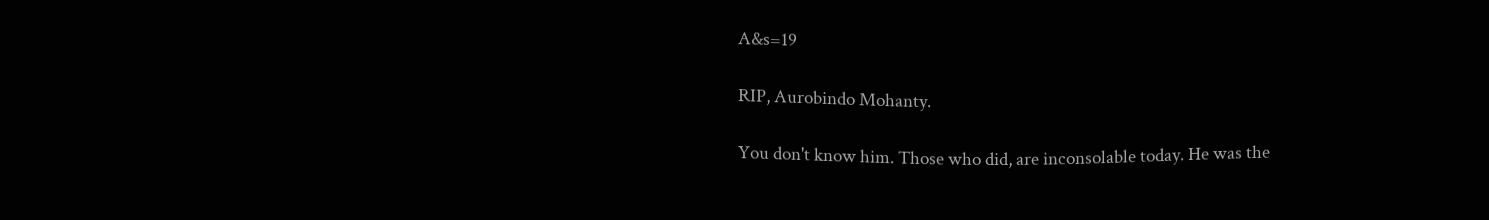A&s=19

RIP, Aurobindo Mohanty.

You don't know him. Those who did, are inconsolable today. He was the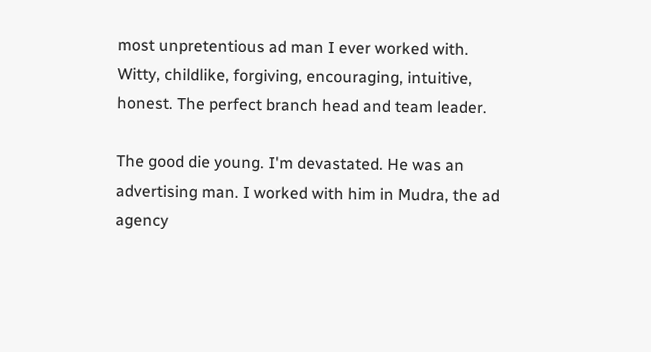most unpretentious ad man I ever worked with. Witty, childlike, forgiving, encouraging, intuitive, honest. The perfect branch head and team leader.

The good die young. I'm devastated. He was an advertising man. I worked with him in Mudra, the ad agency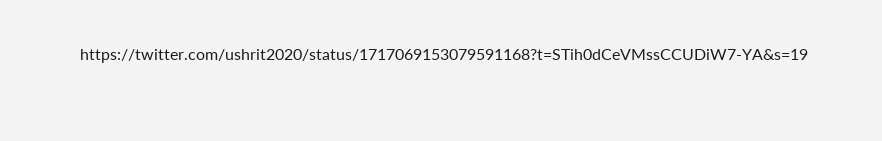https://twitter.com/ushrit2020/status/1717069153079591168?t=STih0dCeVMssCCUDiW7-YA&s=19